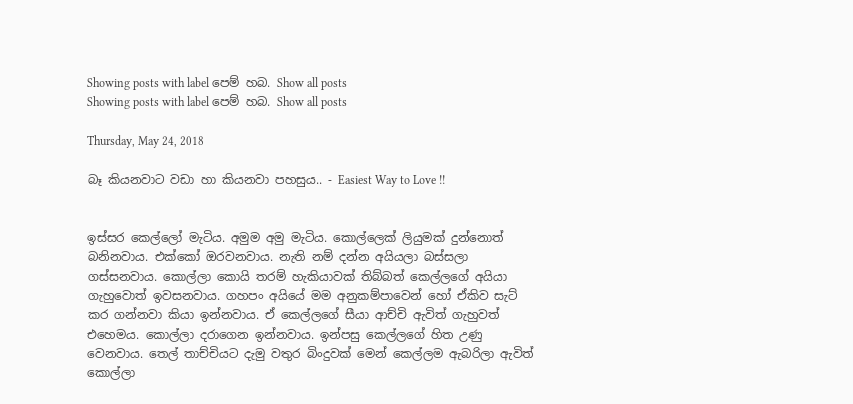Showing posts with label පෙම් හබ. Show all posts
Showing posts with label පෙම් හබ. Show all posts

Thursday, May 24, 2018

බෑ කියනවාට වඩා හා කියනවා පහසුය.. - Easiest Way to Love !!


ඉස්සර කෙල්ලෝ මැටිය. අමුම අමු මැටිය. කොල්ලෙක් ලියුමක් දුන්නොත් බනිනවාය. එක්කෝ ඔරවනවාය. නැති නම් දන්න අයියලා බස්සලා ගස්සනවාය. කොල්ලා කොයි තරම් හැකියාවක් තිබ්බත් කෙල්ලගේ අයියා ගැහුවොත් ඉවසනවාය. ගහපං අයියේ මම අනුකම්පාවෙන් හෝ ඒකිව සැට් කර ගන්නවා කියා ඉන්නවාය. ඒ කෙල්ලගේ සීයා ආච්චි ඇවිත් ගැහුවත් එහෙමය. කොල්ලා දරාගෙන ඉන්නවාය. ඉන්පසු කෙල්ලගේ හිත උණු වෙනවාය. තෙල් තාච්චියට දැමු වතුර බිංදුවක් මෙන් කෙල්ලම ඇබරිලා ඇවිත් කොල්ලා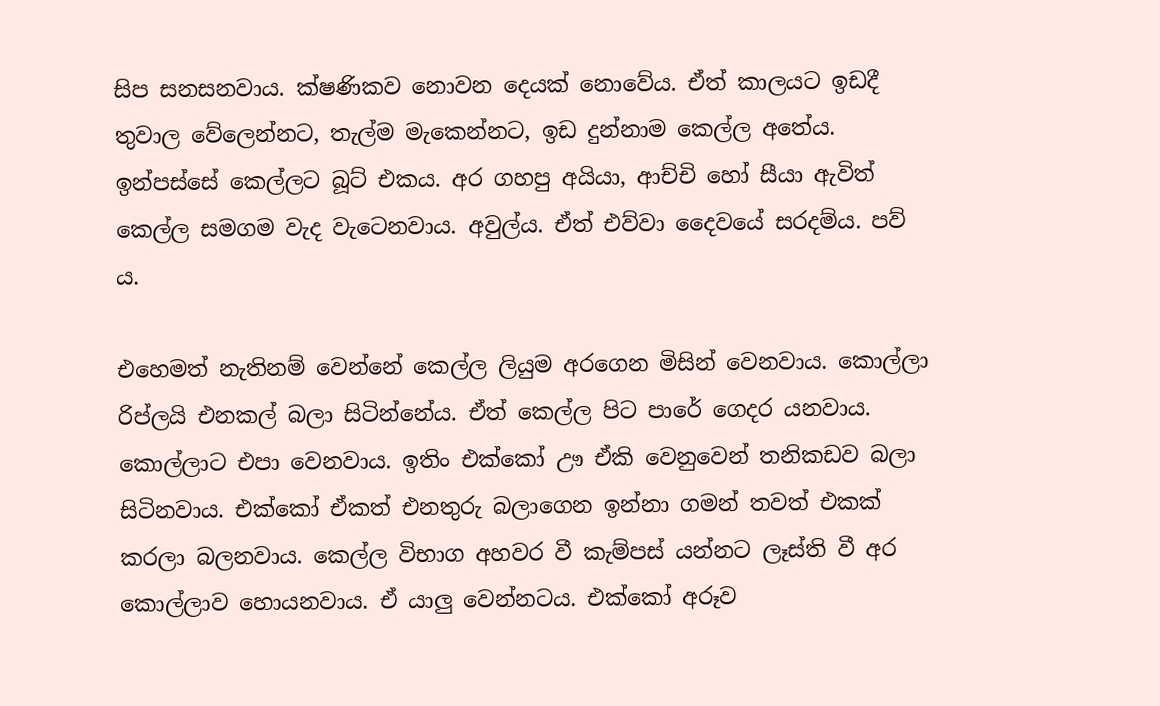සිප සනසනවාය. ක්ෂණිකව නොවන දෙයක් නොවේය. ඒත් කාලයට ඉඩදී තුවාල වේලෙන්නට, තැල්ම මැකෙන්නට, ඉඩ දුන්නාම කෙල්ල අතේය. ඉන්පස්සේ කෙල්ලට බූට් එකය. අර ගහපු අයියා, ආච්චි හෝ සීයා ඇවිත් කෙල්ල සමගම වැද වැටෙනවාය. අවුල්ය. ඒත් එව්වා දෛවයේ සරදම්ය. පව් ය.

එහෙමත් නැතිනම් වෙන්නේ කෙල්ල ලියුම අරගෙන මිසින් වෙනවාය. කොල්ලා රිප්ලයි එනකල් බලා සිටින්නේය. ඒත් කෙල්ල පිට පාරේ ගෙදර යනවාය. කොල්ලාට එපා වෙනවාය. ඉතිං එක්කෝ ඌ ඒකි වෙනුවෙන් තනිකඩව බලා සිටිනවාය. එක්කෝ ඒකත් එනතුරු බලාගෙන ඉන්නා ගමන් තවත් එකක් කරලා බලනවාය. කෙල්ල විභාග අහවර වී කැම්පස් යන්නට ලෑස්ති වී අර කොල්ලාව හොයනවාය. ඒ යාලු වෙන්නටය. එක්කෝ අරූව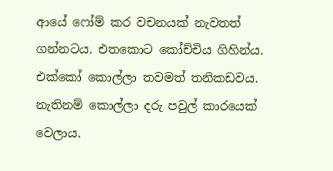ආයේ ෆෝම් කර වචනයක් නැවතත් ගන්නටය. එතකොට කෝච්චිය ගිහින්ය. එක්කෝ කොල්ලා තවමත් තනිකඩවය. නැතිනම් කොල්ලා දරු පවුල් කාරයෙක් වෙලාය.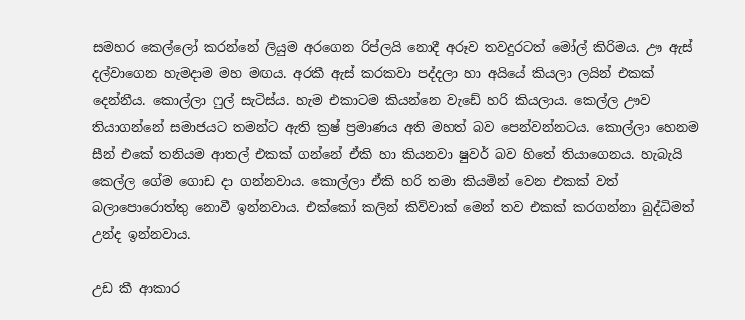සමහර කෙල්ලෝ කරන්නේ ලියුම අරගෙන රිප්ලයි නොදී අරූව තවදුරටත් මෝල් කිරිමය. ඌ ඇස් දල්වාගෙන හැමදාම මහ මඟය. අරකී ඇස් කරකවා පද්දලා හා අයියේ කියලා ලයින් එකක් දෙන්නීය. කොල්ලා ෆුල් සැටිස්ය. හැම එකාටම කියන්නෙ වැඩේ හරි කියලාය. කෙල්ල ඌව තියාගන්නේ සමාජයට තමන්ට ඇති ක්‍රෂ් ප්‍රමාණය අති මහත් බව පෙන්වන්නටය. කොල්ලා හෙනම සීන් එකේ තනියම ආතල් එකක් ගන්නේ ඒකි හා කියනවා ෂුවර් බව හිතේ තියාගෙනය. හැබැයි කෙල්ල ගේම ගොඩ දා ගන්නවාය. කොල්ලා ඒකි හරි තමා කියමින් වෙන එකක් වත් බලාපොරොත්තු නොවී ඉන්නවාය. එක්කෝ කලින් කිව්වාක් මෙන් තව එකක් කරගන්නා බුද්ධිමත් උන්ද ඉන්නවාය.

උඩ කී ආකාර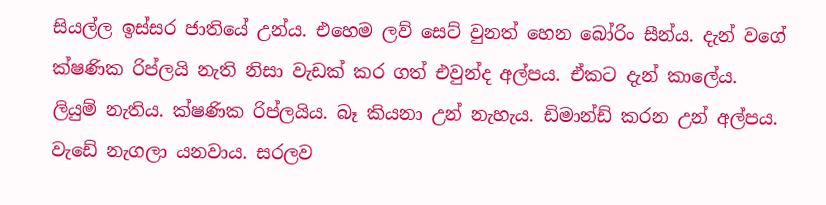සියල්ල ඉස්සර ජාතියේ උන්ය. එහෙම ලව් සෙට් වුනත් හෙන බෝරිං සීන්ය. දැන් වගේ ක්ෂණික රිප්ලයි නැති නිසා වැඩක් කර ගත් එවුන්ද අල්පය. ඒකට දැන් කාලේය. ලියුම් නැතිය. ක්ෂණික රිප්ලයිය. බෑ කියනා උන් නැහැය. ඩිමාන්ඩ් කරන උන් අල්පය. වැඩේ නැගලා යනවාය. සරලව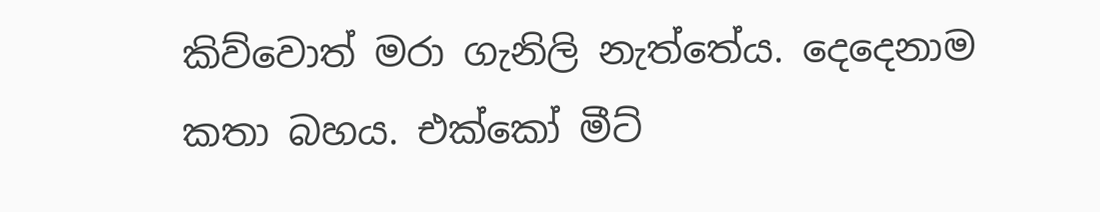කිව්වොත් මරා ගැනිලි නැත්තේය. දෙදෙනාම කතා බහය. එක්කෝ මීට්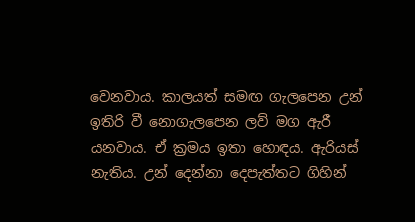වෙනවාය. කාලයත් සමඟ ගැලපෙන උන් ඉතිරි වී නොගැලපෙන ලව් මග ඇරී යනවාය. ඒ ක්‍රමය ඉතා හොඳය. ඇරියස් නැතිය. උන් දෙන්නා දෙපැත්තට ගිහින්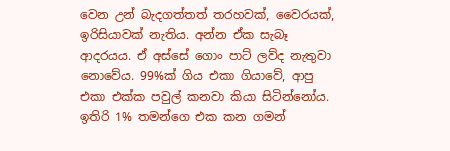වෙන උන් බැදගත්තත් තරහවක්, වෛරයක්, ඉරිසියාවක් නැතිය. අන්න ඒක සැබෑ ආදරයය. ඒ අස්සේ ගොං පාට් ලව්ද නැතුවා නොවේය. 99%ක් ගිය එකා ගියාවේ, ආපු එකා එක්ක පවුල් කනවා කියා සිටින්නෝය. ඉතිරි 1% තමන්ගෙ එක කන ගමන්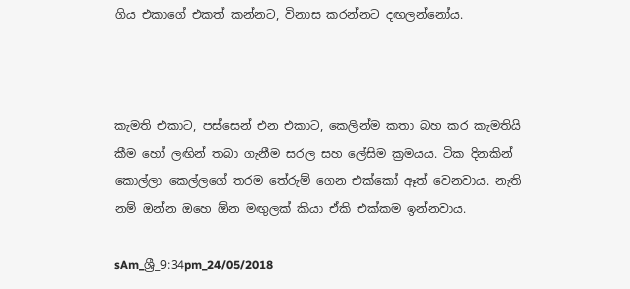ගිය එකාගේ එකත් කන්නට, විනාස කරන්නට දඟලන්නෝය.



කැමති එකාට, පස්සෙන් එන එකාට, කෙලින්ම කතා බහ කර කැමතියි කීම හෝ ලඟින් තබා ගැනීම සරල සහ ලේසිම ක්‍රමයය. ටික දිනකින් කොල්ලා කෙල්ලගේ තරම තේරුම් ගෙන එක්කෝ ඈත් වෙනවාය. නැති නම් ඔන්න ඔහෙ ඕන මඟුලක් කියා ඒකි එක්කම ඉන්නවාය.

sAm_ශ්‍රී_9:34pm_24/05/2018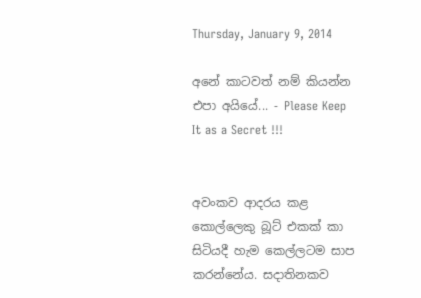Thursday, January 9, 2014

අනේ කාටවත් නම් කියන්න එපා අයියේ... - Please Keep It as a Secret !!!


අවංකව ආදරය කළ කොල්ලෙකු බූට් එකක් කා සිටියදී හැම කෙල්ලටම සාප කරන්නේය. සදාතිනකව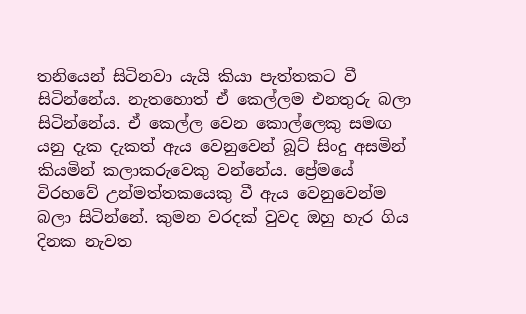තනියෙන් සිටිනවා යැයි කියා පැත්තකට වී සිටින්නේය. නැතහොත් ඒ කෙල්ලම එනතුරු බලා සිටින්නේය. ඒ කෙල්ල වෙන කොල්ලෙකු සමඟ යනු දැක දැකත් ඇය වෙනුවෙන් බූට් සිංදු අසමින් කියමින් කලාකරුවෙකු වන්නේය. ප්‍රේමයේ විරහවේ උන්මත්තකයෙකු වී ඇය වෙනුවෙන්ම බලා සිටින්නේ. කුමන වරදක් වුවද ඔහු හැර ගිය දිනක නැවත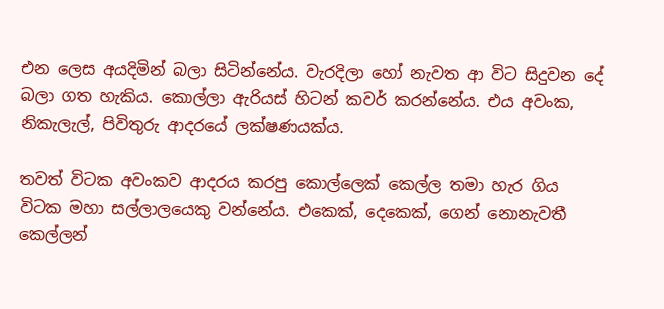එන ලෙස අයදිමින් බලා සිටින්නේය. වැරදිලා හෝ නැවත ආ විට සිදුවන දේ බලා ගත හැකිය. කොල්ලා ඇරියස් හිටන් කවර් කරන්නේය. එය අවංක, නිකැලැල්, පිවිතුරු ආදරයේ ලක්ෂණයක්ය.

තවත් විටක අවංකව ආදරය කරපු කොල්ලෙක් කෙල්ල තමා හැර ගිය විටක මහා සල්ලාලයෙකු වන්නේය. එකෙක්, දෙකෙක්, ගෙන් නොනැවතී කෙල්ලන්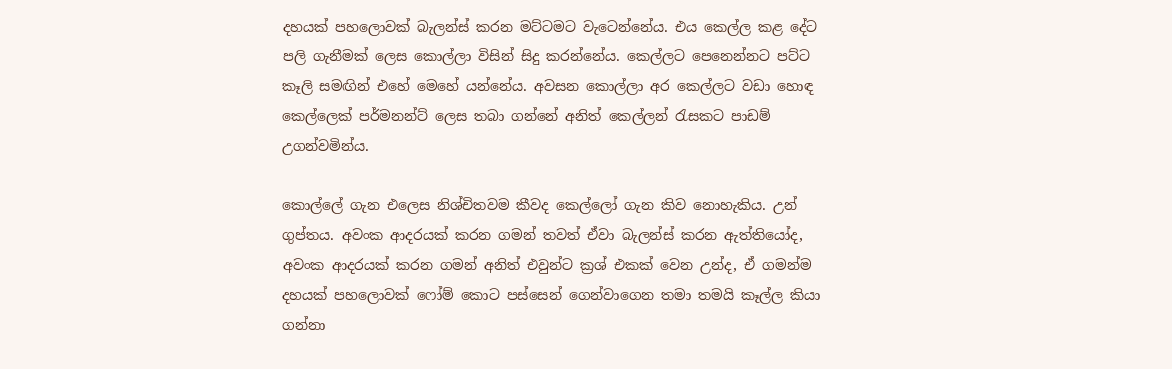දහයක් පහලොවක් බැලන්ස් කරන මට්ටමට වැටෙන්නේය. එය කෙල්ල කළ දේට පලි ගැනීමක් ලෙස කොල්ලා විසින් සිදු කරන්නේය. කෙල්ලට පෙනෙන්නට පට්ට කෑලි සමඟින් එහේ මෙහේ යන්නේය. අවසන කොල්ලා අර කෙල්ලට වඩා හොඳ කෙල්ලෙක් පර්මනන්ට් ලෙස තබා ගන්නේ අනිත් කෙල්ලන් රැසකට පාඩම් උගන්වමින්ය.

කොල්ලේ ගැන එලෙස නිශ්චිතවම කීවද කෙල්ලෝ ගැන කිව නොහැකිය. උන් ගුප්තය. අවංක ආදරයක් කරන ගමන් තවත් ඒවා බැලන්ස් කරන ඇත්තියෝද, අවංක ආදරයක් කරන ගමන් අනිත් එවුන්ට ක්‍රශ් එකක් වෙන උන්ද, ඒ ගමන්ම දහයක් පහලොවක් ෆෝම් කොට පස්සෙන් ගෙන්වාගෙන තමා තමයි කෑල්ල කියා ගන්නා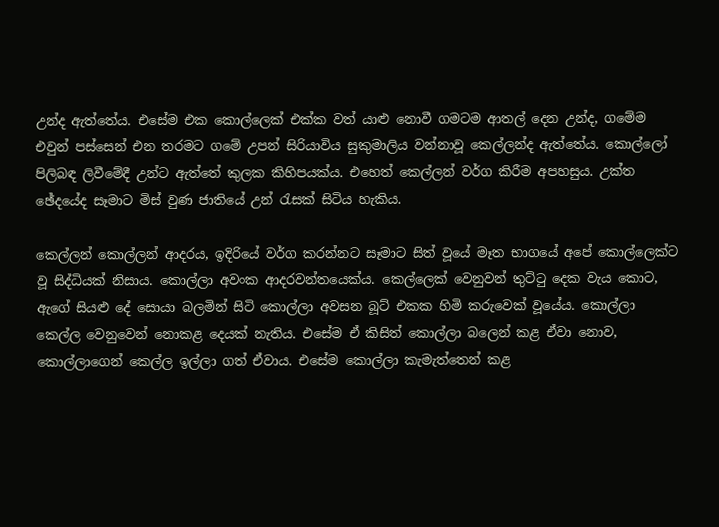උන්ද ඇත්තේය. එසේම එක කොල්ලෙක් එක්ක වත් යාළු නොවී ගමටම ආතල් දෙන උන්ද, ගමේම එවුන් පස්සෙන් එන තරමට ගමේ උපන් සිරියාවිය සුකුමාලිය වන්නාවූ කෙල්ලන්ද ඇත්තේය. කොල්ලෝ පිලිබඳ ලිවීමේදී උන්ට ඇත්තේ කුලක කිහිපයක්ය. එහෙත් කෙල්ලන් වර්ග කිරීම අපහසුය. උක්ත ඡේදයේද සෑමාට මිස් වුණ ජාතියේ උන් රැසක් සිටිය හැකිය.

කෙල්ලන් කොල්ලන් ආදරය, ඉදිරියේ වර්ග කරන්නට සෑමාට සිත් වූයේ මෑත භාගයේ අපේ කොල්ලෙක්ට වූ සිද්ධියක් නිසාය. කොල්ලා අවංක ආදරවන්තයෙක්ය. කෙල්ලෙක් වෙනුවන් තුට්ටු දෙක වැය කොට, ඇගේ සියළු දේ සොයා බලමින් සිටි කොල්ලා අවසන බූට් එකක හිමි කරුවෙක් වූයේය. කොල්ලා කෙල්ල වෙනුවෙන් නොකළ දෙයක් නැතිය. එසේම ඒ කිසිත් කොල්ලා බලෙන් කළ ඒවා නොව, කොල්ලාගෙන් කෙල්ල ඉල්ලා ගත් ඒවාය. එසේම කොල්ලා කැමැත්තෙන් කළ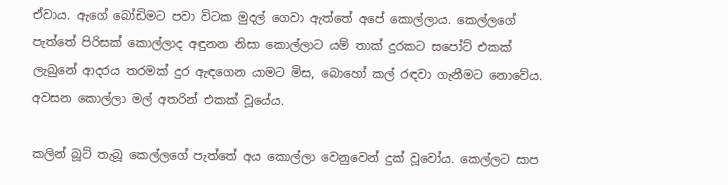ඒවාය. ඇගේ බෝඩිමට පවා විටක මුදල් ගෙවා ඇත්තේ අපේ කොල්ලාය. කෙල්ලගේ පැත්තේ පිරිසක් කොල්ලාද අඳුනන නිසා කොල්ලාට යම් තාක් දුරකට සපෝට් එකක් ලැබුනේ ආදරය තරමක් දුර ඇඳගෙන යාමට මිස, බොහෝ කල් රඳවා ගැනීමට නොවේය. අවසන කොල්ලා මල් අතරින් එකක් වූයේය.

කලින් බූට් තැබූ කෙල්ලගේ පැත්තේ අය කොල්ලා වෙනුවෙන් දුක් වූවෝය. කෙල්ලට සාප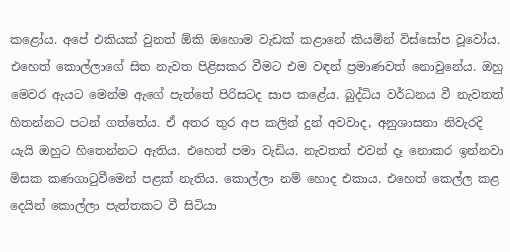කළෝය. අපේ එකියක් වුනත් ඕකි ඔහොම වැඩක් කළානේ කියමින් විස්සෝප වූවෝය. එහෙත් කොල්ලාගේ සිත නැවත පිළිසකර වීමට එම වඳන් ප්‍රමාණවත් නොවුනේය. ඔහු මෙවර ඇයට මෙන්ම ඇගේ පැත්තේ පිරිසටද සාප කළේය. බුද්ධිය වර්ධනය වී නැවතත් හිතන්නට පටන් ගත්තේය. ඒ අතර තුර අප කලින් දුන් අවවාද, අනුශාසනා නිවැරදි යැයි ඔහුට හිතෙන්නට ඇතිය. එහෙත් පමා වැඩිය. නැවතත් එවන් දෑ නොකර ඉන්නවා මිසක කණගාටුවීමෙන් පළක් නැතිය. කොල්ලා නම් හොද එකාය. එහෙත් කෙල්ල කළ දෙයින් කොල්ලා පැත්තකට වී සිටියා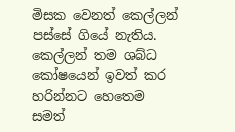මිසක වෙනත් කෙල්ලන් පස්සේ ගියේ නැතිය. කෙල්ලන් තම ශබ්ධ කෝෂයෙන් ඉවත් කර හරින්නට හෙතෙම සමත්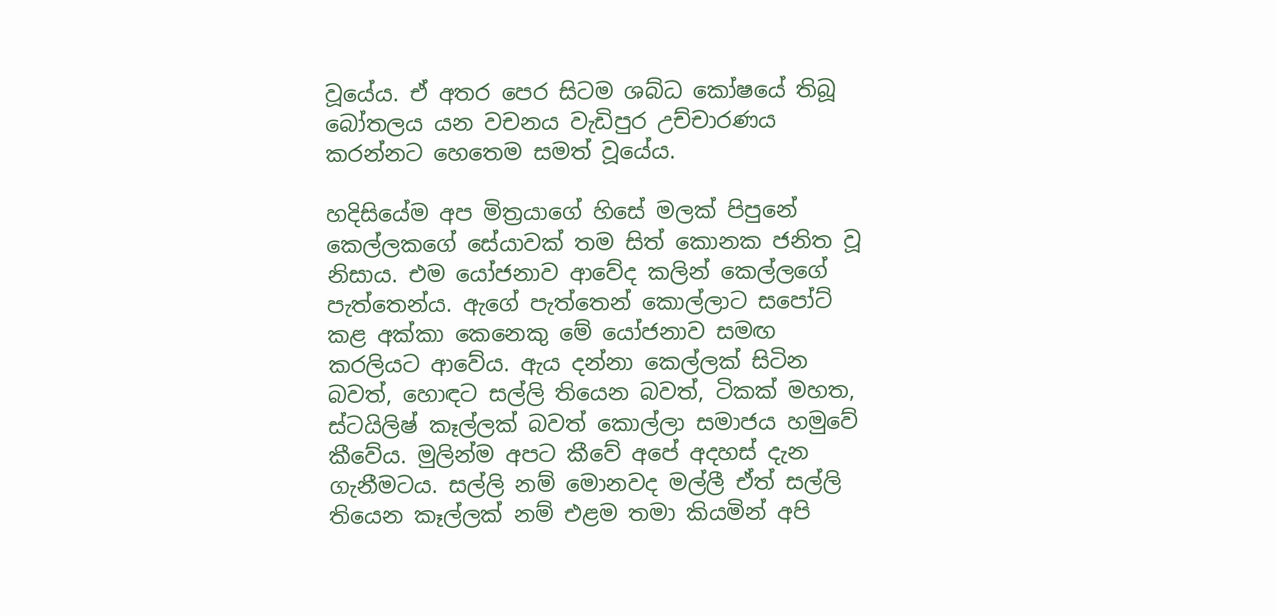වූයේය. ඒ අතර පෙර සිටම ශබ්ධ කෝෂයේ තිබූ බෝතලය යන වචනය වැඩිපුර උච්චාරණය කරන්නට හෙතෙම සමත් වූයේය.

හදිසියේම අප මිත්‍රයාගේ හිසේ මලක් පිපුනේ කෙල්ලකගේ සේයාවක් තම සිත් කොනක ජනිත වූ නිසාය. එම යෝජනාව ආවේද කලින් කෙල්ලගේ පැත්තෙන්ය. ඇගේ පැත්තෙන් කොල්ලාට සපෝට් කළ අක්කා කෙනෙකු මේ යෝජනාව සමඟ කරලියට ආවේය. ඇය දන්නා කෙල්ලක් සිටින බවත්, හොඳට සල්ලි තියෙන බවත්, ටිකක් මහත, ස්ටයිලිෂ් කෑල්ලක් බවත් කොල්ලා සමාජය හමුවේ කීවේය. මුලින්ම අපට කීවේ අපේ අදහස් දැන ගැනීමටය. සල්ලි නම් මොනවද මල්ලී ඒත් සල්ලි තියෙන කෑල්ලක් නම් එළම තමා කියමින් අපි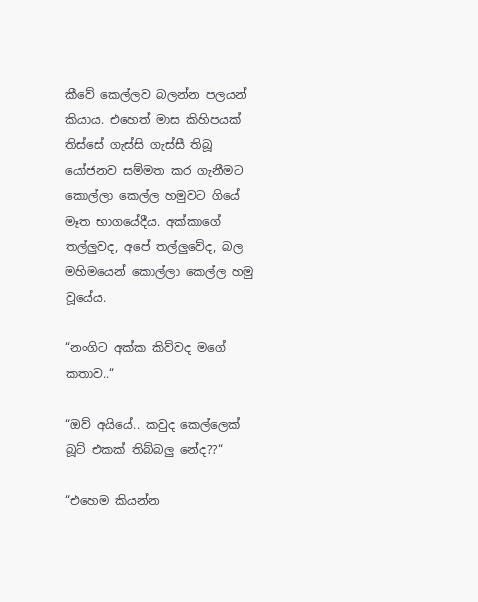කීවේ කෙල්ලව බලන්න පලයන් කියාය. එහෙත් මාස කිහිපයක් තිස්සේ ගැස්සි ගැස්සී තිබූ යෝජනව සම්මත කර ගැනීමට කොල්ලා කෙල්ල හමුවට ගියේ මෑත භාගයේදීය. අක්කාගේ තල්ලුවද, අපේ තල්ලුවේද, බල මහිමයෙන් කොල්ලා කෙල්ල හමු වූයේය.

“නංගිට අක්ක කිව්වද මගේ කතාව..“

“ඔව් අයියේ.. කවුද කෙල්ලෙක් බූට් එකක් තිබ්බලු නේද??“

“එහෙම කියන්න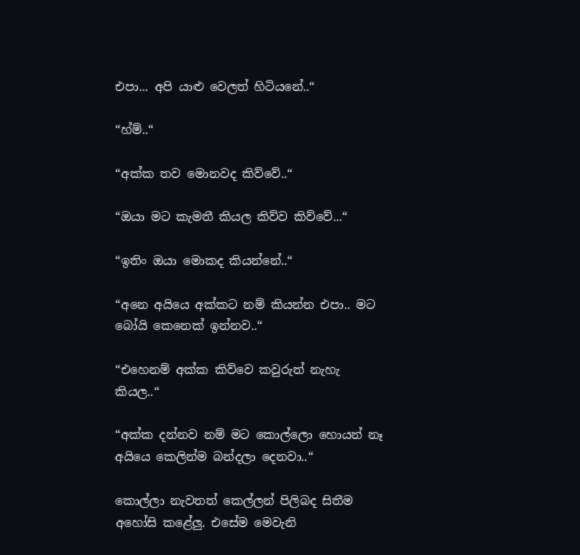එපා... අපි යාළු වෙලත් හිටියනේ..“

“හ්ම්..“

“අක්ක තව මොනවද කිව්වේ..“

“ඔයා මට කැමතී කියල කිව්ව කිව්වේ...“

“ඉතිං ඔයා මොකද කියන්නේ..“

“අනෙ අයියෙ අක්කට නම් කියන්න එපා.. මට බෝයි කෙනෙක් ඉන්නව..“

“එහෙනම් අක්ක කිව්වෙ කවුරුත් නැහැ කියල..“

“අක්ක දන්නව නම් මට කොල්ලො හොයන් නෑ අයියෙ කෙලින්ම බන්දලා දෙනවා..“

කොල්ලා නැවතත් කෙල්ලන් පිලිබද සිතීම අහෝසි කළේලු. එසේම මෙවැනි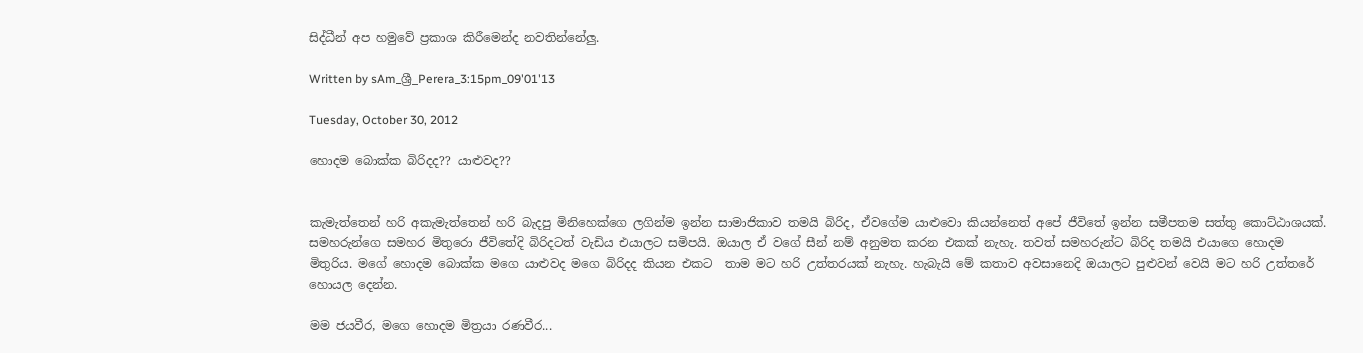සිද්ධීන් අප හමුවේ ප්‍රකාශ කිරීමෙන්ද නවතින්නේලු.

Written by sAm_ශ්‍රී_Perera_3:15pm_09'01'13

Tuesday, October 30, 2012

හොදම බොක්ක බිරිදද?? යාළුවද??


කැමැත්තෙන් හරි අකැමැත්තෙන් හරි බැදපු මිනිහෙක්ගෙ ලගින්ම ඉන්න සාමාජිකාව තමයි බිරිද, ඒවගේම යාළුවො කියන්නෙත් අපේ ජීවිතේ ඉන්න සමීපතම සත්තු කොට්ඨාශයක්. සමහරුන්ගෙ සමහර මිතුරො ජීවිතේදි බිරිදටත් වැඩිය එයාලට සමිපයි. ඔයාල ඒ වගේ සීන් නම් අනුමත කරන එකක් නැහැ. තවත් සමහරුන්ට බිරිද තමයි එයාගෙ හොදම මිතුරිය. මගේ හොදම බොක්ක මගෙ යාළුවද මගෙ බිරිදද කියන එකට  තාම මට හරි උත්තරයක් නැහැ. හැබැයි මේ කතාව අවසානෙදි ඔයාලට පුළුවන් වෙයි මට හරි උත්‍තරේ හොයල දෙන්න.

මම ජයවීර, මගෙ හොදම මිත්‍රයා රණවීර...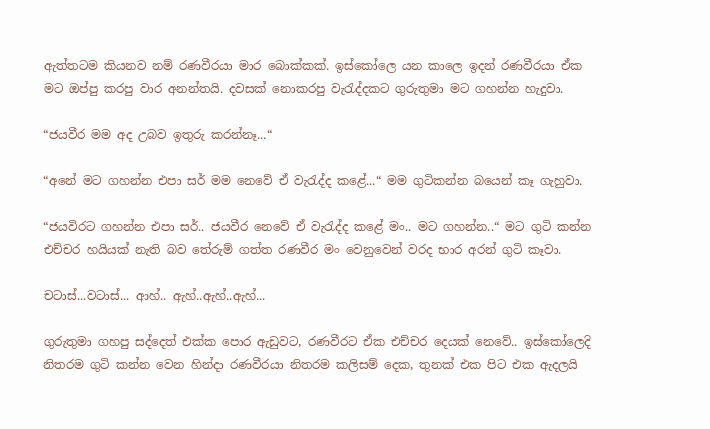ඇත්තටම කියනව නම් රණවීරයා මාර බොක්කක්. ඉස්කෝලෙ යන කාලෙ ඉදන් රණවීරයා ඒක මට ඔප්පු කරපු වාර අනන්තයි. දවසක් නොකරපු වැරැද්දකට ගුරුතුමා මට ගහන්න හැදුවා.

“ජයවීර මම අද උබව ඉතුරු කරන්නෑ...“

“අනේ මට ගහන්න එපා සර් මම නෙවේ ඒ වැරැද්ද කළේ...“ මම ගුටිකන්න බයෙන් කෑ ගැහුවා.

“ජයවිරට ගහන්න එපා සර්.. ජයවීර නෙවේ ඒ වැරැද්ද කළේ මං.. මට ගහන්න..“ මට ගුටි කන්න එච්චර හයියක් නැති බව තේරුම් ගත්ත රණවීර මං වෙනුවෙන් වරද භාර අරන් ගුටි කෑවා.

චටාස්...වටාස්... ආහ්.. ඇහ්..ඇහ්..ඇහ්...

ගුරුතුමා ගහපු සද්දෙත් එක්ක පොර ඇඩුවට, රණවීරට ඒක එච්චර දෙයක් නෙවේ.. ඉස්කෝලෙදි නිතරම ගුටි කන්න වෙන හින්දා රණවීරයා නිතරම කලිසම් දෙක, තුනක් එක පිට එක ඇදලයි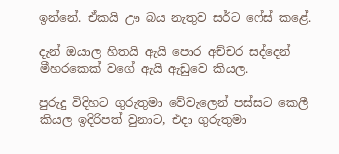ඉන්නේ. ඒකයි ඌ බය නැතුව සර්ට ෆේස් කළේ.

දැන් ඔයාල හිතයි ඇයි පොර අච්චර සද්දෙන් මීහරකෙක් වගේ ඇයි ඇඩුවෙ කියල.

පුරුදු විදිහට ගුරුතුමා වේවැලෙන් පස්සට කෙලී කියල ඉදිරිපත් වුනාට, එදා ගුරුතුමා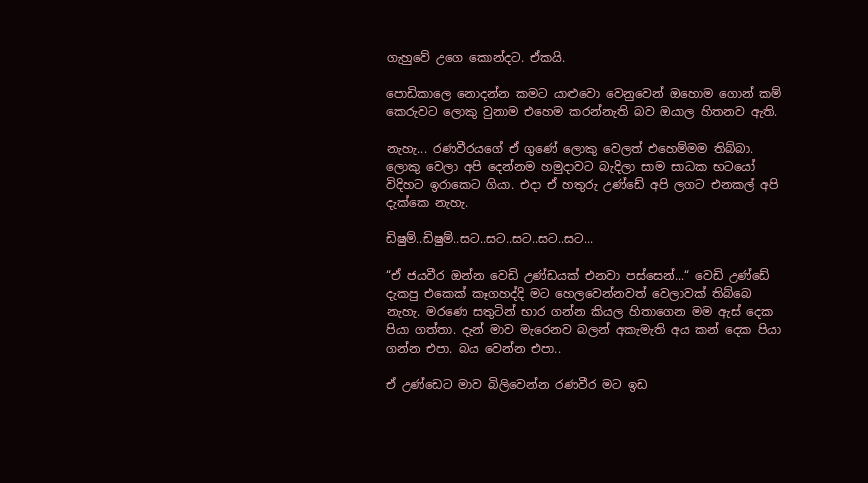ගැහුවේ උගෙ කොන්දට. ඒකයි.

පොඩිකාලෙ නොදන්න කමට යාළුවො වෙනුවෙන් ඔහොම ගොන් කම් කෙරුවට ලොකු වුනාම එහෙම කරන්නැති බව ඔයාල හිතනව ඇති.

නැහැ... රණවීරයගේ ඒ ගුණේ ලොකු වෙලත් එහෙම්මම තිබ්බා. ලොකු වෙලා අපි දෙන්නම හමුදාවට බැදිලා සාම සාධක භටයෝ විදිහට ඉරාකෙට ගියා. එදා ඒ හතුරු උණ්ඩේ අපි ලගට එනකල් අපි දැක්කෙ නැහැ.

ඩිෂුම්..ඩිෂුම්..සට..සට..සට..සට..සට...

“ඒ ජයවීර ඔන්න වෙඩි උණ්ඩයක් එනවා පස්සෙන්...“ වෙඩි උණ්ඩේ දැකපු එකෙක් කෑගහද්දි මට හෙලවෙන්නවත් වෙලාවක් තිබ්බෙ නැහැ. මරණෙ සතුටින් භාර ගන්න කියල හිතාගෙන මම ඇස් දෙක පියා ගත්තා. දැන් මාව මැරෙනව බලන් අකැමැති අය කන් දෙක පියා ගන්න එපා. බය වෙන්න එපා..

ඒ උණ්ඩෙට මාව බිලිවෙන්න රණවීර මට ඉඩ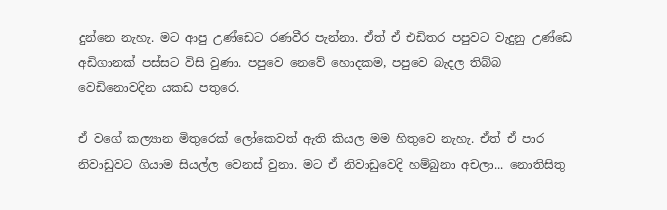දුන්නෙ නැහැ. මට ආපු උණ්ඩෙට රණවීර පැන්නා. ඒත් ඒ එඩිතර පපුවට වැදුනු උණ්ඩෙ අඩිගානක් පස්සට විසි වුණා. පපුවෙ නෙවේ හොදකම, පපුවෙ බැදල තිබ්බ වෙඩිනොවදින යකඩ පතුරෙ.

ඒ වගේ කල්‍යාන මිතුරෙක් ලෝකෙවත් ඇති කියල මම හිතුවෙ නැහැ. ඒත් ඒ පාර නිවාඩුවට ගියාම සියල්ල වෙනස් වුනා. මට ඒ නිවාඩුවෙදි හම්බුනා අචලා... නොතිසිතු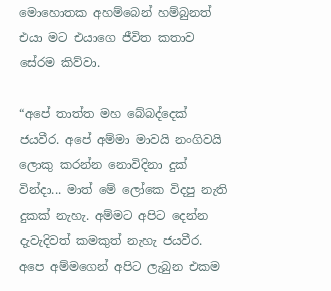මොහොතක අහම්බෙන් හම්බුනත් එයා මට එයාගෙ ජීවිත කතාව සේරම කිව්වා.

“අපේ තාත්ත මහ බේබද්දෙක් ජයවීර. අපේ අම්මා මාවයි නංගිවයි ලොකු කරන්න නොවිදිනා දුක් වින්දා... මාත් මේ ලෝකෙ විදපු නැති දුකක් නැහැ. අම්මට අපිට දෙන්න දැවැදිවත් කමකුත් නැහැ ජයවීර. අපෙ අම්මගෙන් අපිට ලැබුන එකම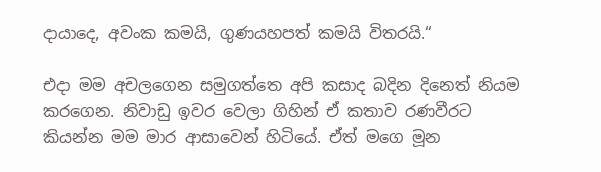දායාදෙ, අවංක කමයි, ගුණයහපත් කමයි විතරයි.“

එදා මම අචලගෙන සමුගත්තෙ අපි කසාද බදින දිනෙත් නියම කරගෙන. නිවාඩු ඉවර වෙලා ගිහින් ඒ කතාව රණවීරට කියන්න මම මාර ආසාවෙන් හිටියේ. ඒත් මගෙ මූන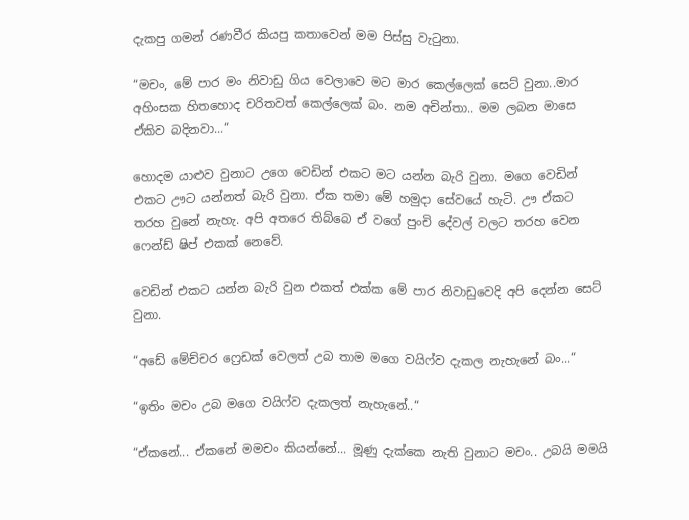දැකපු ගමන් රණවීර කියපු කතාවෙන් මම පිස්සු වැටුනා.

“මචං, මේ පාර මං නිවාඩු ගිය වෙලාවෙ මට මාර කෙල්ලෙක් සෙට් වුනා..මාර අහිංසක හිතහොද චරිතවත් කෙල්ලෙක් බං. නම අචින්තා.. මම ලබන මාසෙ ඒකිව බදිනවා...“

හොදම යාළුව වුනාට උගෙ වෙඩින් එකට මට යන්න බැරි වුනා. මගෙ වෙඩින් එකට ඌට යන්නත් බැරි වුනා. ඒක තමා මේ හමුදා සේවයේ හැටි. ඌ ඒකට තරහ වුනේ නැහැ. අපි අතරෙ තිබ්බෙ ඒ වගේ පුංචි දේවල් වලට තරහ වෙන ෆෙන්ඩ් ෂිප් එකක් නෙවේ.

වෙඩින් එකට යන්න බැරි වුන එකත් එක්ක මේ පාර නිවාඩුවෙදි අපි දෙන්න සෙට් වුනා.

“අඩේ මේච්චර ෆ්‍රෙඩක් වෙලත් උබ තාම මගෙ වයිෆ්ව දැකල නැහැනේ බං...“

“ඉතිං මචං උබ මගෙ වයිෆ්ව දැකලත් නැහැනේ..“

“ඒකනේ... ඒකනේ මමචං කියන්නේ... මූණු දැක්කෙ නැති වුනාට මචං.. උබයි මමයි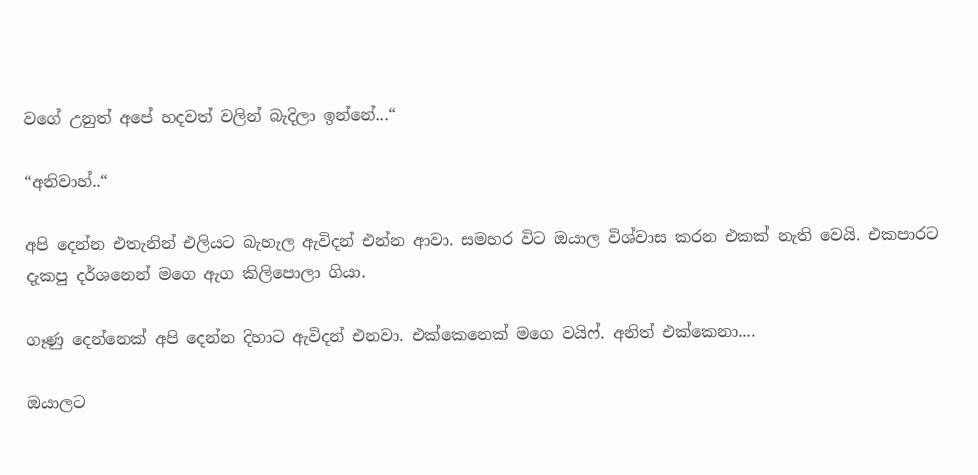වගේ උනුත් අපේ හදවත් වලින් බැදිලා ඉන්නේ...“

“අනිවාහ්..“

අපි දෙන්න එතැනින් එලියට බැහැල ඇවිදන් එන්න ආවා. සමහර විට ඔයාල විශ්වාස කරන එකක් නැති වෙයි. එකපාරට දැකපු දර්ශනෙන් මගෙ ඇග කිලිපොලා ගියා.

ගෑණු දෙන්නෙක් අපි දෙන්න දිහාට ඇවිදන් එනවා. එක්කෙනෙක් මගෙ වයිෆ්. අනිත් එක්කෙනා....

ඔයාලට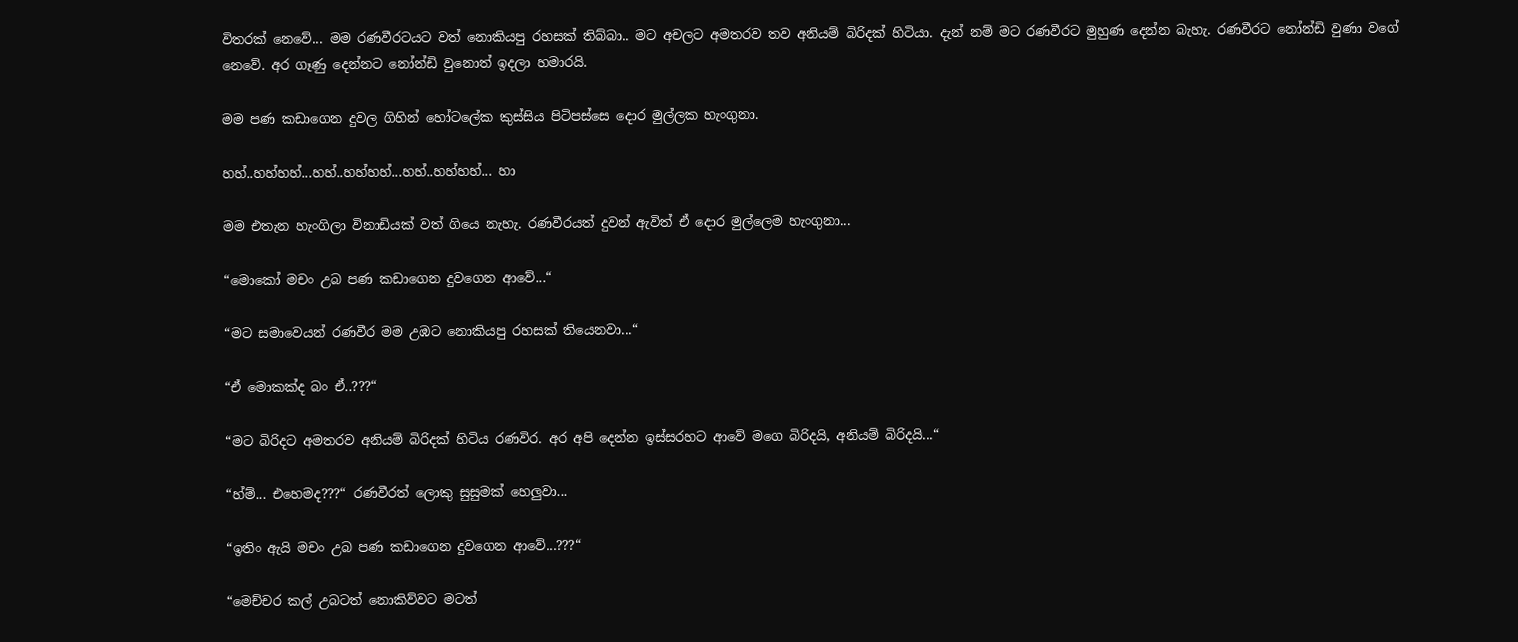විතරක් නෙවේ... මම රණවීරටයට වත් නොකියපු රහසක් තිබ්බා.. මට අචලට අමතරව තව අනියම් බිරිදක් හිටියා. දැන් නම් මට රණවීරට මුහුණ දෙන්න බැහැ. රණවීරට නෝන්ඩි වුණා වගේ නෙවේ. අර ගෑණු දෙන්නට නෝන්ඩි වුනොත් ඉදලා හමාරයි.

මම පණ කඩාගෙන දුවල ගිහින් හෝටලේක කුස්සිය පිටිපස්සෙ දොර මුල්ලක හැංගුනා.

හහ්..හහ්හහ්...හහ්..හහ්හහ්...හහ්..හහ්හහ්... හා

මම එතැන හැංගිලා විනාඩියක් වත් ගියෙ නැහැ. රණවීරයත් දුවන් ඇවිත් ඒ දොර මුල්ලෙම හැංගුනා...

“මොකෝ මචං උබ පණ කඩාගෙන දුවගෙන ආවේ...“

“මට සමාවෙයන් රණවීර මම උඹට නොකියපු රහසක් තියෙනවා...“

“ඒ මොකක්ද බං ඒ..???“

“මට බිරිදට අමතරව අනියම් බිරිදක් හිටිය රණවිර. අර අපි දෙන්න ඉස්සරහට ආවේ මගෙ බිරිදයි, අනියම් බිරිදයි...“

“හ්ම්... එහෙමද???“ රණවීරත් ලොකු සුසුමක් හෙලුවා...

“ඉතිං ඇයි මචං උබ පණ කඩාගෙන දුවගෙන ආවේ...???“

“මෙච්චර කල් උබටත් නොකිව්වට මටත්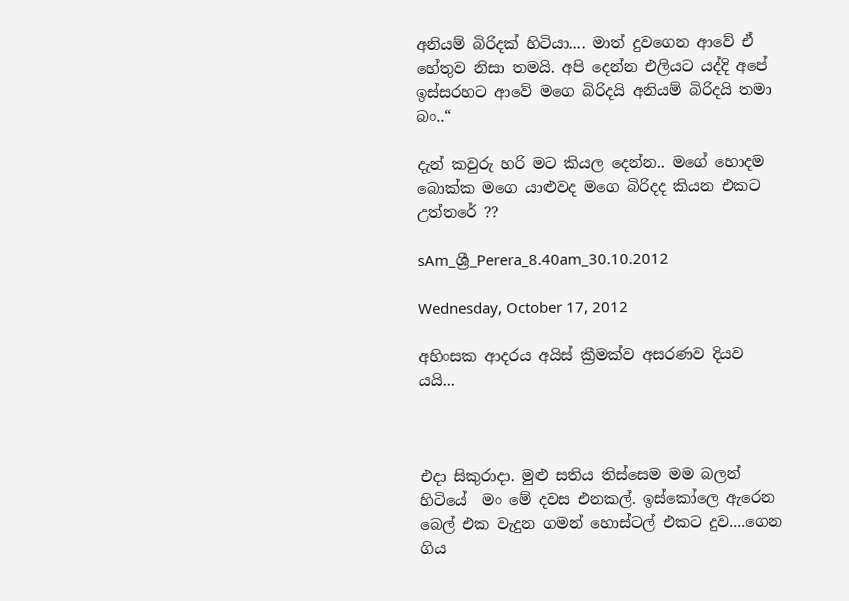අනියම් බිරිදක් හිටියා.... මාත් දුවගෙන ආවේ ඒ හේතුව නිසා තමයි. අපි දෙන්න එලියට යද්දි අපේ ඉස්සරහට ආවේ මගෙ බිරිදයි අනියම් බිරිදයි තමා බං..“

දැන් කවුරු හරි මට කියල දෙන්න.. මගේ හොදම බොක්ක මගෙ යාළුවද මගෙ බිරිදද කියන එකට  උත්තරේ ??

sAm_ශ්‍රී_Perera_8.40am_30.10.2012

Wednesday, October 17, 2012

අහිංසක ආදරය අයිස් ක්‍රීමක්ව අසරණව දියව යයි...



එදා සිකුරාදා. මුළු සතිය තිස්සෙම මම බලන් හිටියේ  මං මේ දවස එනකල්. ඉස්කෝලෙ ඇරෙන බෙල් එක වැදුන ගමන් හොස්ටල් එකට දුව....ගෙන ගිය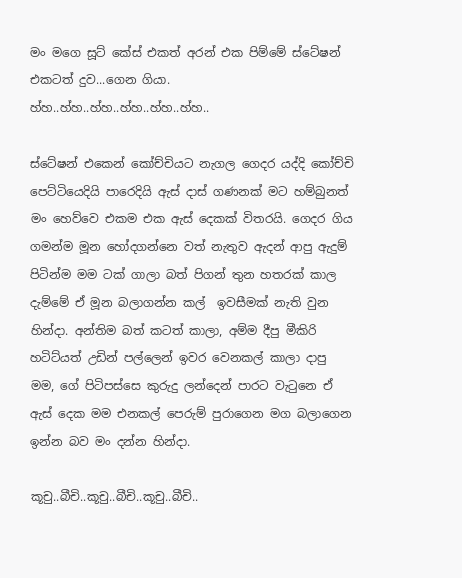මං මගෙ සූට් කේස් එකත් අරන් එක පිම්මේ ස්ටේෂන් එකටත් දුව...ගෙන ගියා. හ්හ..හ්හ..හ්හ..හ්හ..හ්හ..හ්හ..

ස්ටේෂන් එකෙන් කෝච්චියට නැගල ගෙදර යද්දි කෝච්චි පෙට්ටියෙදියි පාරෙදියි ඇස් දාස් ගණනක් මට හම්බුනත් මං හෙව්වෙ එකම එක ඇස් දෙකක් විතරයි. ගෙදර ගිය ගමන්ම මූන හෝදගන්නෙ වත් නැතුව ඇදන් ආපු ඇදුම් පිටින්ම මම ටක් ගාලා බත් පිගන් තුන හතරක් කාල දැම්මේ ඒ මූන බලාගන්න කල්  ඉවසීමක් නැති වුන හින්දා. අන්තිම බත් කටත් කාලා, අම්ම දීපු මීකිරි හටිට්යත් උඩින් පල්ලෙන් ඉවර වෙනකල් කාලා දාපු මම, ගේ පිටිපස්සෙ කුරුදු ලන්දෙන් පාරට වැටුනෙ ඒ ඇස් දෙක මම එනකල් පෙරුම් පුරාගෙන මග බලාගෙන ඉන්න බව මං දන්න හින්දා.

කූචු..බීචි..කූචු..බීචි..කූචු..බීචි..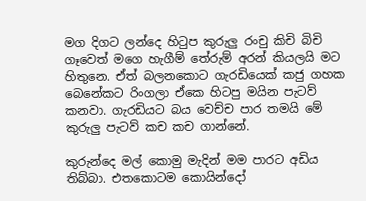මග දිගට ලන්දෙ හිටුප කුරුලු රංචු කිචි බිචි ගෑවෙත් මගෙ හැගීම් තේරුම් අරන් කියලයි මට හිතුනෙ. ඒත් බලනකොට ගැරඩියෙක් කජු ගහක බෙනේකට රිංගලා ඒකෙ හිටපු මයින පැටව් කනවා. ගැරඩියට බය වෙච්ච පාර තමයි මේ කුරුලු පැටව් කච කච ගාන්නේ.

කුරුන්දෙ මල් කොමු මැදින් මම පාරට අඩිය තිබ්බා. එතකොටම කොයින්දෝ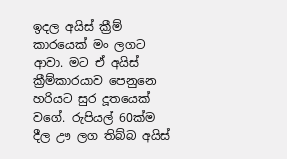ඉදල අයිස් ක්‍රීම් කාරයෙක් මං ලගට ආවා. මට ඒ අයිස් ක්‍රීම්කාරයාව පෙනුනෙ හරියට සුර දූතයෙක් වගේ. රුපියල් 60ක්ම දීල ඌ ලග තිබ්බ අයිස්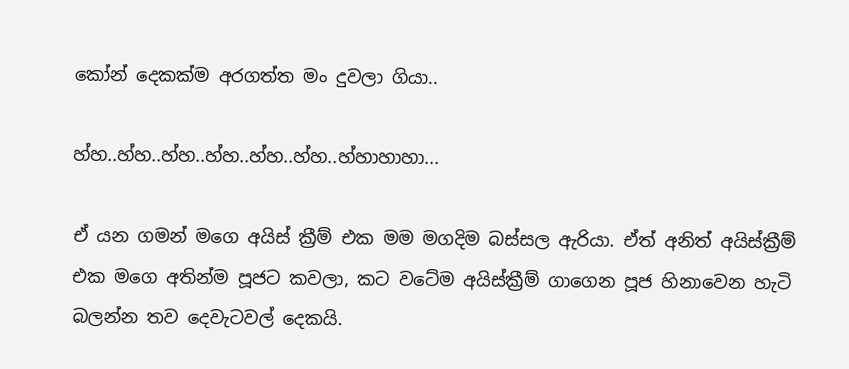කෝන් දෙකක්ම අරගත්ත මං දුවලා ගියා..

හ්හ..හ්හ..හ්හ..හ්හ..හ්හ..හ්හ..හ්හාහාහා...

ඒ යන ගමන් මගෙ අයිස් ක්‍රීම් එක මම මගදිම බස්සල ඇරියා. ඒත් අනිත් අයිස්ක්‍රීම් එක මගෙ අතින්ම පූජට කවලා, කට වටේම අයිස්ක්‍රීම් ගාගෙන පූජ හිනාවෙන හැටි බලන්න තව දෙවැටවල් දෙකයි.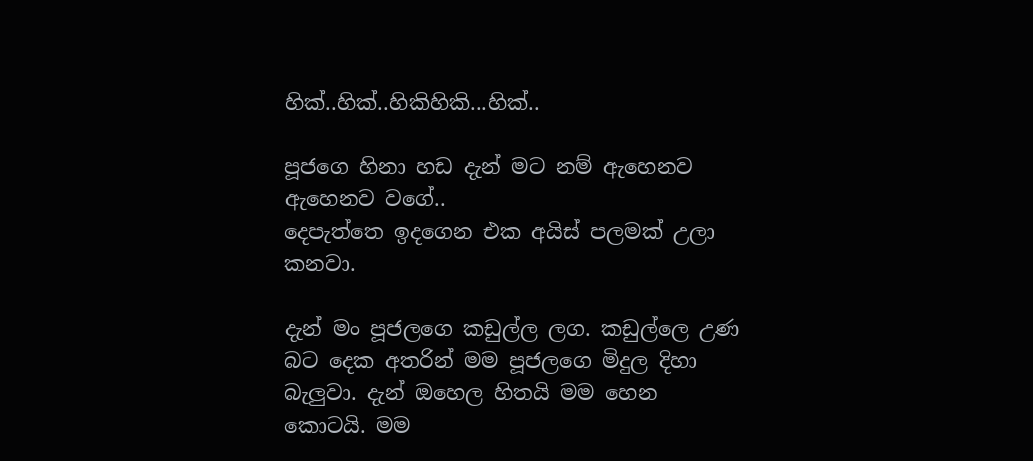හික්..හික්..හිකිහිකි...හික්..

පූජගෙ හිනා හඩ දැන් මට නම් ඇහෙනව ඇහෙනව වගේ..
දෙපැත්තෙ ඉදගෙන එක අයිස් පලමක් උලා කනවා.

දැන් මං පූජලගෙ කඩුල්ල ලග. කඩුල්ලෙ උණ බට දෙක අතරින් මම පූජලගෙ මිදුල දිහා බැලුවා. දැන් ඔහෙල හිතයි මම හෙන කොටයි. මම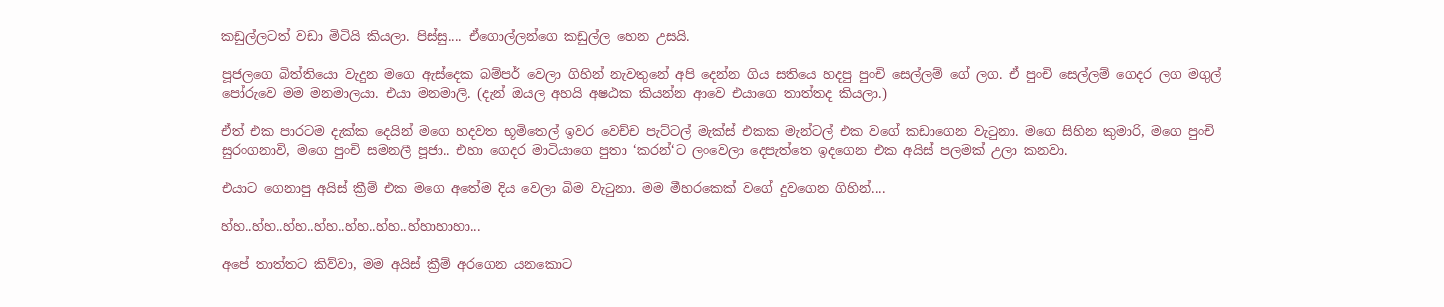කඩුල්ලටත් වඩා මිටියි කියලා. පිස්සු.... ඒගොල්ලන්ගෙ කඩුල්ල හෙන උසයි.

පූජලගෙ බිත්තියො වැදුන මගෙ ඇස්දෙක බම්පර් වෙලා ගිහින් නැවතුනේ අපි දෙන්න ගිය සතියෙ හදපු පුංචි සෙල්ලම් ගේ ලග. ඒ පුංචි සෙල්ලම් ගෙදර ලග මගුල් පෝරුවෙ මම මනමාලයා. එයා මනමාලි. (දැන් ඔයල අහයි අෂඨක කියන්න ආවෙ එයාගෙ තාත්තද කියලා.)

ඒත් එක පාරටම දැක්ක දෙයින් මගෙ හදවත භූමිතෙල් ඉවර වෙච්ච පැට්ටල් මැක්ස් එකක මැන්ටල් එක වගේ කඩාගෙන වැටුනා. මගෙ සිහින කුමාරි, මගෙ පුංචි සුරංගනාවි, මගෙ පුංචි සමනලී පූජා.. එහා ගෙදර මාටියාගෙ පුතා ‘කරන්‘ට ලංවෙලා දෙපැත්තෙ ඉදගෙන එක අයිස් පලමක් උලා කනවා.

එයාට ගෙනාපු අයිස් ක්‍රීම් එක මගෙ අතේම දිය වෙලා බිම වැටුනා. මම මීහරකෙක් වගේ දුවගෙන ගිහින්....

හ්හ..හ්හ..හ්හ..හ්හ..හ්හ..හ්හ..හ්හාහාහා...

අපේ තාත්තට කිව්වා, මම අයිස් ක්‍රීම් අරගෙන යනකොට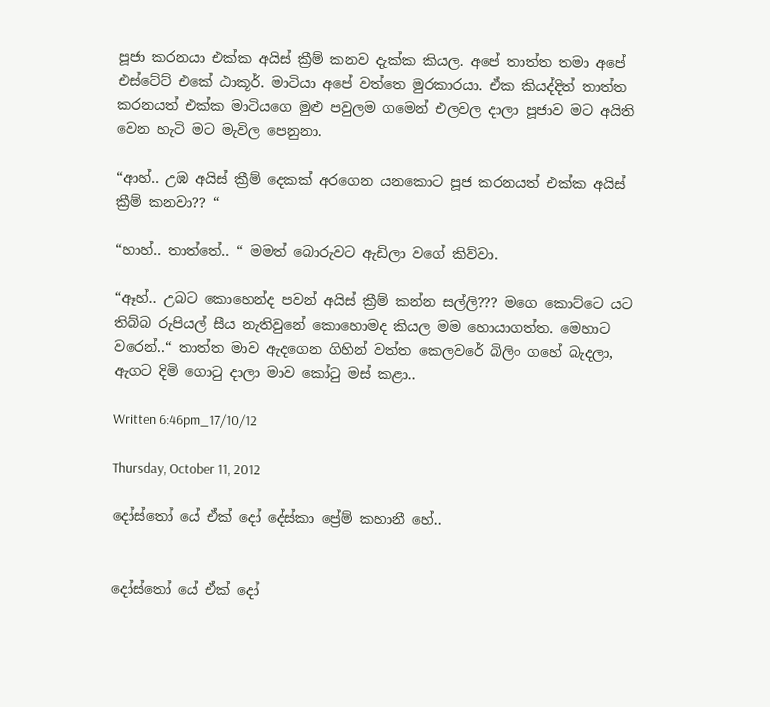පූජා කරනයා එක්ක අයිස් ක්‍රීම් කනව දැක්ක කියල. අපේ තාත්ත තමා අපේ එස්ටේට් එකේ ඨාකූර්. මාටියා අපේ වත්තෙ මුරකාරයා. ඒක කියද්දිත් තාත්ත කරනයත් එක්ක මාටියගෙ මුළු පවුලම ගමෙන් එලවල දාලා පූජාව මට අයිති වෙන හැටි මට මැවිල පෙනුනා.

“ආහ්.. උඹ අයිස් ක්‍රීම් දෙකක් අරගෙන යනකොට පූජ කරනයත් එක්ක අයිස් ක්‍රීම් කනවා?? “

“හාහ්.. තාත්තේ.. “ මමත් බොරුවට ඇඩිලා වගේ කිව්වා.

“ඈහ්.. උබට කොහෙන්ද පවන් අයිස් ක්‍රීම් කන්න සල්ලි??? මගෙ කොට්ටෙ යට තිබ්බ රුපියල් සීය නැතිවුනේ කොහොමද කියල මම හොයාගත්ත. මෙහාට වරෙන්..“ තාත්ත මාව ඇදගෙන ගිහින් වත්ත කෙලවරේ බිලිං ගහේ බැදලා, ඇගට දිමි ගොටු දාලා මාව කෝටු මස් කළා..

Written 6:46pm_17/10/12

Thursday, October 11, 2012

දෝස්තෝ යේ ඒක් දෝ දේස්කා ප්‍රේම් කහානී හේ..


දෝස්තෝ යේ ඒක් දෝ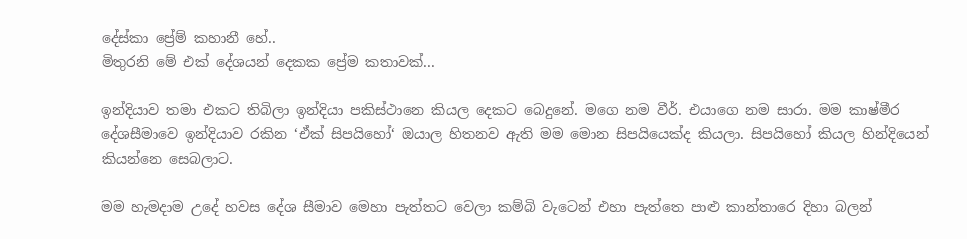දේස්කා ප්‍රේම් කහානී හේ..
මිතුරනි මේ එක් දේශයන් දෙකක ප්‍රේම කතාවක්...

ඉන්දියාව තමා එකට තිබිලා ඉන්දියා පකිස්ථානෙ කියල දෙකට බෙදුනේ. මගෙ නම වීර්. එයාගෙ නම සාරා. මම කාෂ්මීර දේශසීමාවෙ ඉන්දියාව රකින ‘ඒක් සිපයිහෝ‘ ඔයාල හිතනව ඇති මම මොන සිපයියෙක්ද කියලා. සිපයිහෝ කියල හින්දියෙන් කියන්නෙ සෙබලාට.

මම හැමදාම උදේ හවස දේශ සීමාව මෙහා පැත්තට වෙලා කම්බි වැටෙන් එහා පැත්තෙ පාළු කාන්තාරෙ දිහා බලන්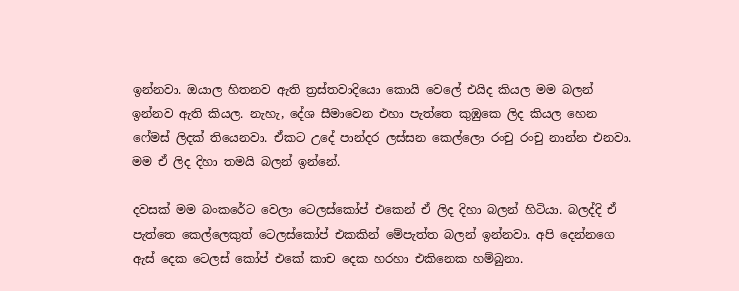ඉන්නවා. ඔයාල හිතනව ඇති ත්‍රස්තවාදියො කොයි වෙලේ එයිද කියල මම බලන් ඉන්නව ඇති කියල. නැහැ, දේශ සීමාවෙන එහා පැත්තෙ කුඹුකෙ ලිද කියල හෙන ෆේමස් ලිදක් තියෙනවා. ඒකට උදේ පාන්දර ලස්සන කෙල්ලො රංචු රංචු නාන්න එනවා. මම ඒ ලිද දිහා තමයි බලන් ඉන්නේ.

දවසක් මම බංකරේට වෙලා ටෙලස්කෝප් එකෙන් ඒ ලිද දිහා බලන් හිටියා. බලද්දි ඒ පැත්තෙ කෙල්ලෙකුත් ටෙලස්කෝප් එකකින් මේපැත්ත බලන් ඉන්නවා. අපි දෙන්නගෙ ඇස් දෙක ටෙලස් කෝප් එකේ කාච දෙක හරහා එකිනෙක හම්බුනා.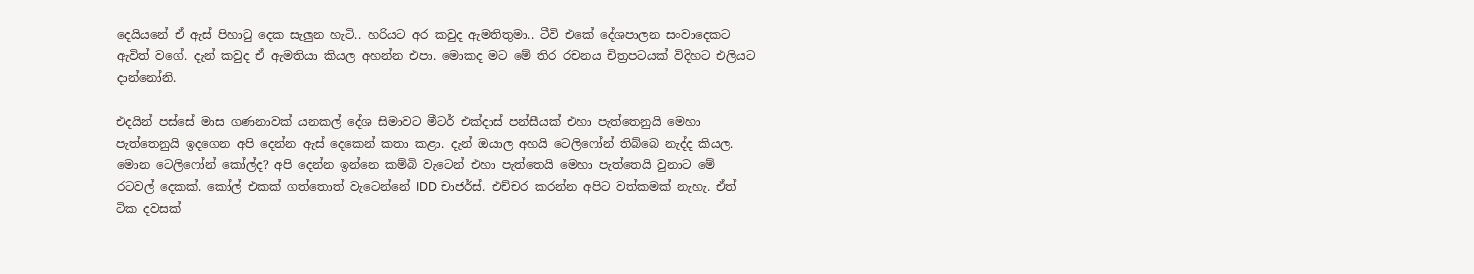දෙයියනේ ඒ ඇස් පිහාටු දෙක සැලුන හැටි.. හරියට අර කවුද ඇමතිතුමා.. ටීවි එකේ දේශපාලන සංවාදෙකට ඇවිත් වගේ. දැන් කවුද ඒ ඇමතියා කියල අහන්න එපා. මොකද මට මේ තිර රචනය චිත්‍රපටයක් විදිහට එලියට දාන්නෝනි.

එදයින් පස්සේ මාස ගණනාවක් යනකල් දේශ සිමාවට මීටර් එක්දාස් පන්සීයක් එහා පැත්තෙනුයි මෙහා පැත්තෙනුයි ඉදගෙන අපි දෙන්න ඇස් දෙකෙන් කතා කළා. දැන් ඔයාල අහයි ටෙලිෆෝන් තිබ්බෙ නැද්ද කියල. මොන ටෙලිෆෝන් කෝල්ද? අපි දෙන්න ඉන්නෙ කම්බි වැටෙන් එහා පැත්තෙයි මෙහා පැත්තෙයි වුනාට මේ රටවල් දෙකක්. කෝල් එකක් ගත්තොත් වැටෙන්නේ IDD චාජර්ස්. එච්චර කරන්න අපිට වත්කමක් නැහැ. ඒත් ටික දවසක්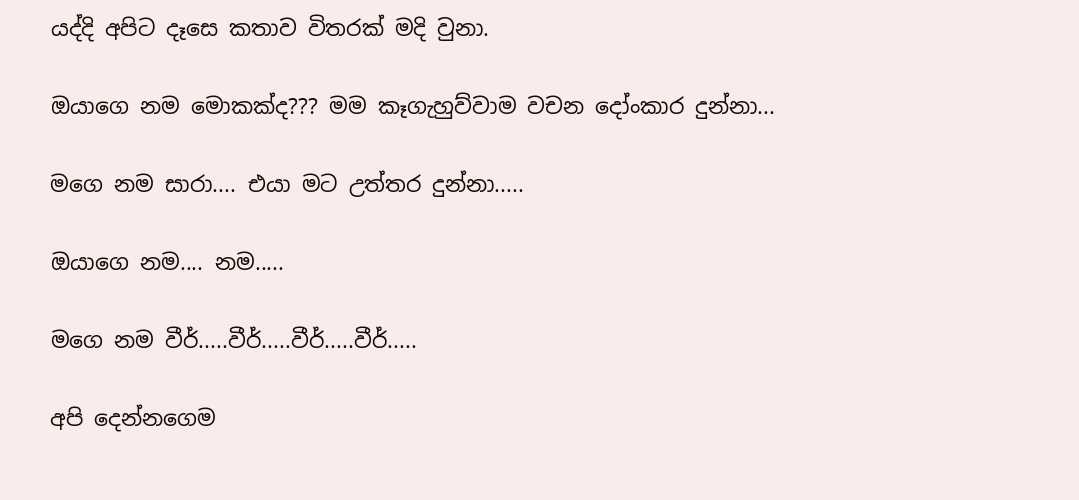යද්දි අපිට දෑසෙ කතාව විතරක් මදි වුනා.

ඔයාගෙ නම මොකක්ද??? මම කෑගැහුව්වාම වචන දෝංකාර දුන්නා...

මගෙ නම සාරා.... එයා මට උත්තර දුන්නා.....

ඔයාගෙ නම.... නම.....

මගෙ නම වීර්.....වීර්.....වීර්.....වීර්.....

අපි දෙන්නගෙම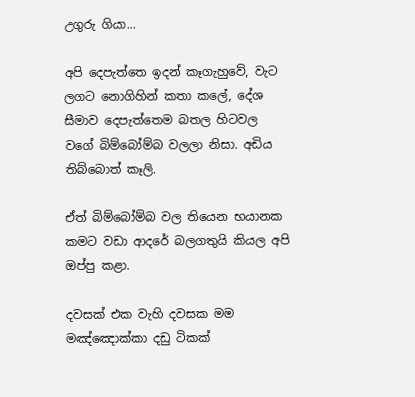උගුරු ගියා...

අපි දෙපැත්තෙ ඉදන් කෑගැහුවේ, වැට ලගට නොගිහින් කතා කලේ, දේශ සීමාව දෙපැත්තෙම බතල හිටවල වගේ බිම්බෝම්බ වලලා නිසා. අඩිය තිබ්බොත් කෑලි.

ඒත් බිම්බෝම්බ වල තියෙන භයානක කමට වඩා ආදරේ බලගතුයි කියල අපි ඔප්පු කළා.

දවසක් එක වැහි දවසක මම මඤ්ඤොක්කා දඩු ටිකක්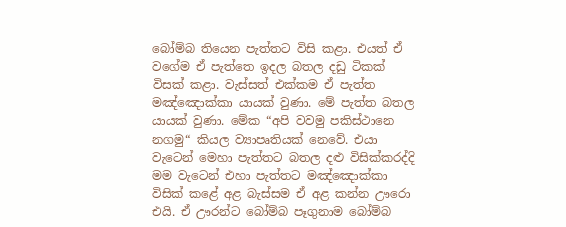බෝම්බ තියෙන පැත්තට විසි කළා. එයත් ඒ වගේම ඒ පැත්තෙ ඉදල බතල දඩු ටිකක් විසක් කළා. වැස්සත් එක්කම ඒ පැත්ත මඤ්ඤොක්කා යායක් වුණා. මේ පැත්ත බතල යායක් වුණා. මේක “අපි වවමු පකිස්ථානෙ නගමු“ කියල ව්‍යාපෘතියක් නෙවේ. එයා වැටෙන් මෙහා පැත්තට බතල දළු විසික්කරද්දි මම වැටෙන් එහා පැත්තට මඤ්ඤොක්කා විසික් කළේ අළ බැස්සම ඒ අළ කන්න ඌරො එයි. ඒ ඌරන්ට බෝම්බ පෑගුනාම බෝම්බ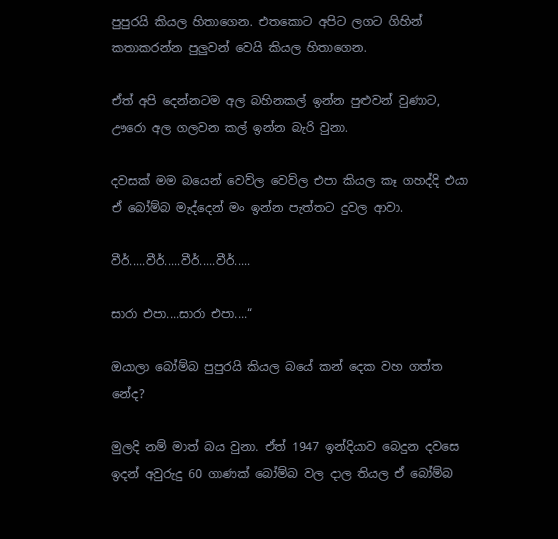පුපුරයි කියල හිතාගෙන. එතකොට අපිට ලගට ගිහින් කතාකරන්න පුලුවන් වෙයි කියල හිතාගෙන.

ඒත් අපි දෙන්නටම අල බහිනකල් ඉන්න පුළුවන් වුණාට, ඌරො අල ගලවන කල් ඉන්න බැරි වුනා.

දවසක් මම බයෙන් වෙව්ල වෙව්ල එපා කියල කෑ ගහද්දි එයා ඒ බෝම්බ මැද්දෙන් මං ඉන්න පැත්තට දුවල ආවා.

වීර්.....වීර්.....වීර්.....වීර්.....

සාරා එපා....සාරා එපා....“

ඔයාලා බෝම්බ පුපුරයි කියල බයේ කන් දෙක වහ ගත්ත නේද?

මුලදි නම් මාත් බය වුනා. ඒත් 1947 ඉන්දියාව බෙදුන දවසෙ ඉදන් අවුරුදු 60 ගාණක් බෝම්බ වල දාල තියල ඒ බෝම්බ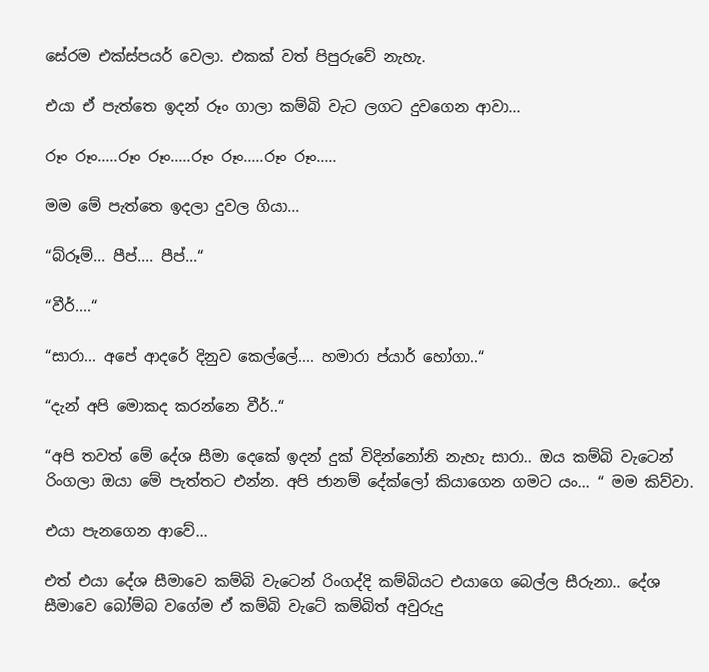සේරම එක්ස්පයර් වෙලා. එකක් වත් පිපුරුවේ නැහැ.

එයා ඒ පැත්තෙ ඉදන් රූං ගාලා කම්බි වැට ලගට දුවගෙන ආවා...

රූං රූං.....රූං රූං.....රූං රූං.....රූං රූං.....

මම මේ පැත්තෙ ඉදලා දුවල ගියා...

“බ්රූම්... පීප්.... පීප්...“

“වීර්....“

“සාරා... අපේ ආදරේ දිනුව කෙල්ලේ.... හමාරා ප්යාර් හෝගා..“

“දැන් අපි මොකද කරන්නෙ වීර්..“

“අපි තවත් මේ දේශ සීමා දෙකේ ඉදන් දුක් විදින්නෝනි නැහැ සාරා.. ඔය කම්බි වැටෙන් රිංගලා ඔයා මේ පැත්තට එන්න. අපි ජානම් දේක්ලෝ කියාගෙන ගමට යං... “ මම කිව්වා.

එයා පැනගෙන ආවේ...

එත් එයා දේශ සීමාවෙ කම්බි වැටෙන් රිංගද්දි කම්බියට එයාගෙ බෙල්ල සීරුනා.. දේශ සීමාවෙ බෝම්බ වගේම ඒ කම්බි වැටේ කම්බිත් අවුරුදු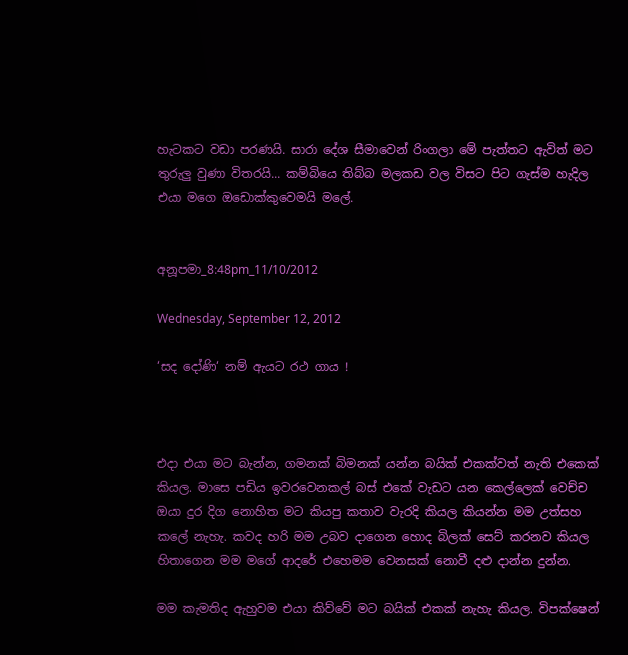හැටකට වඩා පරණයි. සාරා දේශ සීමාවෙන් රිංගලා මේ පැත්තට ඇවිත් මට තුරුලු වුණා විතරයි... කම්බියෙ තිබ්බ මලකඩ වල විසට පිට ගැස්ම හැදිල එයා මගෙ ඔඩොක්කුවෙමයි මලේ.


අනූපමා_8:48pm_11/10/2012

Wednesday, September 12, 2012

‘සද දෝණි‘ නම් ඇයට රථ ගාය !



එදා එයා මට බැන්න, ගමනක් බිමනක් යන්න බයික් එකක්වත් නැති එකෙක් කියල. මාසෙ පඩිය ඉවරවෙනකල් බස් එකේ වැඩට යන කෙල්ලෙක් වෙච්ච ඔයා දුර දිග නොහිත මට කියපු කතාව වැරදි කියල කියන්න මම උත්සහ කලේ නැහැ. කවද හරි මම උබව දාගෙන හොද බිලක් සෙට් කරනව කියල හිතාගෙන මම මගේ ආදරේ එහෙමම වෙනසක් නොවී දළු දාන්න දුන්න.

මම කැමතිද ඇහුවම එයා කිව්වේ මට බයික් එකක් නැහැ කියල. විපක්ෂෙන්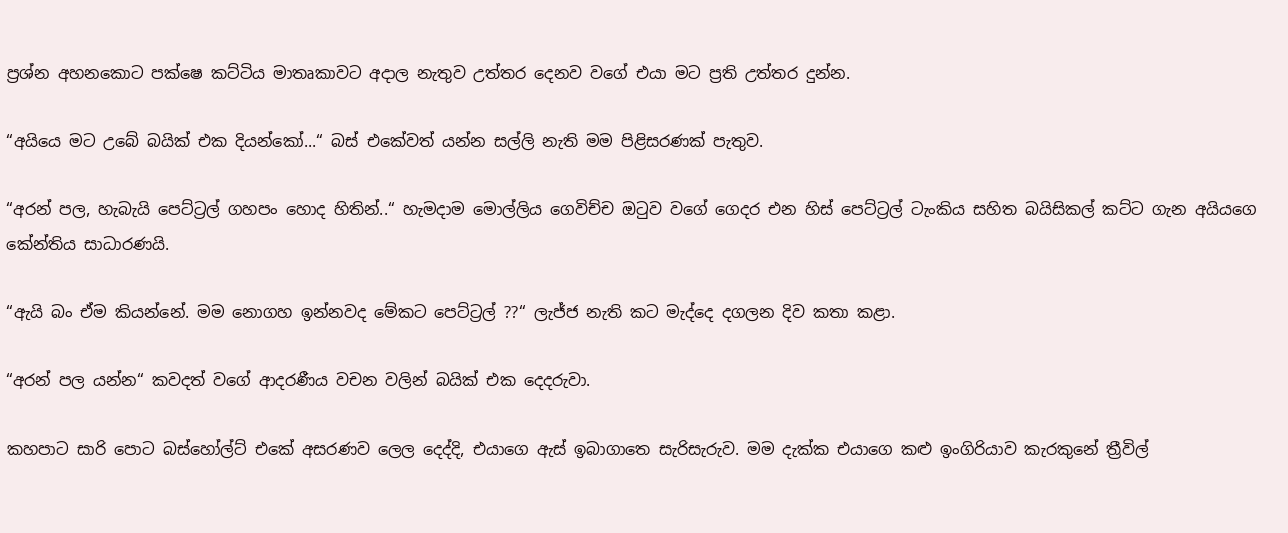ප්‍රශ්න අහනකොට පක්ෂෙ කට්ටිය මාතෘකාවට අදාල නැතුව උත්තර දෙනව වගේ එයා මට ප්‍රති උත්තර දුන්න.

“අයියෙ මට උබේ බයික් එක දියන්කෝ...“ බස් එකේවත් යන්න සල්ලි නැති මම පිළිසරණක් පැතුව.

“අරන් පල, හැබැයි පෙට්ට්‍රල් ගහපං හොද හිතින්..“ හැමදාම මොල්ලිය ගෙවිච්ච ඔටුව වගේ ගෙදර එන හිස් පෙට්ට්‍රල් ටැංකිය සහිත බයිසිකල් කට්ට ගැන අයියගෙ කේන්තිය සාධාරණයි.

“ඇයි බං ඒම කියන්නේ. මම නොගහ ඉන්නවද මේකට පෙට්ට්‍රල් ??“ ලැජ්ජ නැති කට මැද්දෙ දගලන දිව කතා කළා.

“අරන් පල යන්න“ කවදත් වගේ ආදරණීය වචන වලින් බයික් එක දෙදරුවා.

කහපාට සාරි පොට බස්හෝල්ට් එකේ අසරණව ලෙල දෙද්දි, එයාගෙ ඇස් ඉබාගාතෙ සැරිසැරුව. මම දැක්ක එයාගෙ කළු ඉංගිරියාව කැරකුනේ ත්‍රීවිල්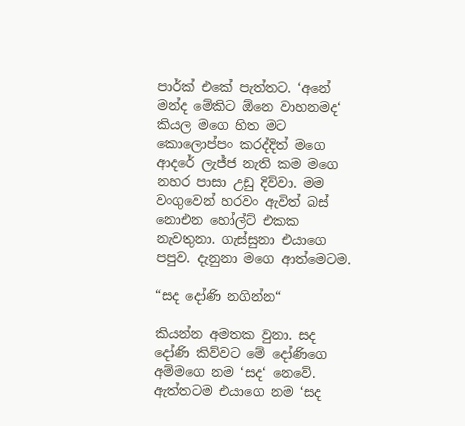පාර්ක් එකේ පැත්තට. ‘අනේ මන්ද මේකිට ඕනෙ වාහනමද‘ කියල මගෙ හිත මට කොලොප්පං කරද්දිත් මගෙ ආදරේ ලැජ්ජ නැති කම මගෙ නහර පාසා උඩු දිව්වා. මම වංගුවෙන් හරවං ඇවිත් බස් නොඑන හෝල්ට් එකක නැවතුනා. ගැස්සුනා එයාගෙ පපුව. දැනුනා මගෙ ආත්මෙටම.

“සද දෝණි නගින්න“

කියන්න අමතක වුනා. සද දෝණි කිව්වට මේ දෝණිගෙ අම්මගෙ නම ‘සද‘ නෙවේ. ඇත්තටම එයාගෙ නම ‘සද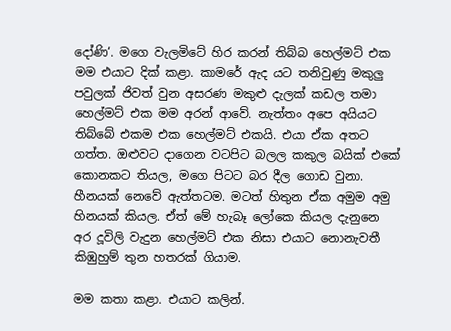දෝණි‘. මගෙ වැලමිටේ හිර කරන් තිබ්බ හෙල්මට් එක මම එයාට දික් කළා. කාමරේ ඇද යට තනිවුණු මකුලු පවුලක් ජිවත් වුන අසරණ මකුළු දැලක් කඩල තමා හෙල්මට් එක මම අරන් ආවේ. නැත්තං අපෙ අයියට තිබ්බේ එකම එක හෙල්මට් එකයි. එයා ඒක අතට ගත්ත. ඔළුවට දාගෙන වටපිට බලල කකුල බයික් එකේ කොනකට තියල, මගෙ පිටට බර දීල ගොඩ වුනා. හීනයක් නෙවේ ඇත්තටම. මටත් හිතුන ඒක අමුම අමු හිනයක් කියල. ඒත් මේ හැබෑ ලෝකෙ කියල දැනුනෙ අර දූවිලි වැදුන හෙල්මට් එක නිසා එයාට නොනැවතී කිඹුහුම් තුන හතරක් ගියාම.

මම කතා කළා. එයාට කලින්.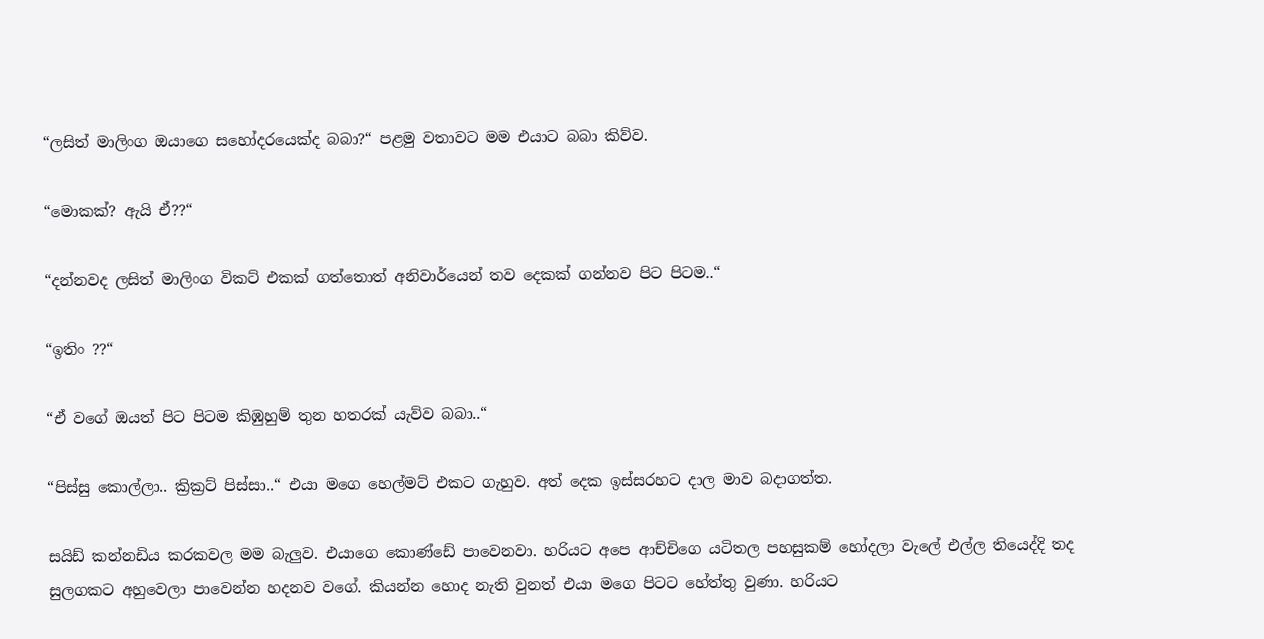“ලසිත් මාලිංග ඔයාගෙ සහෝදරයෙක්ද බබා?“ පළමු වතාවට මම එයාට බබා කිව්ව.

“මොකක්? ඇයි ඒ??“

“දන්නවද ලසිත් මාලිංග විකට් එකක් ගත්තොත් අනිවාර්යෙන් තව දෙකක් ගන්නව පිට පිටම..“

“ඉතිං ??“

“ඒ වගේ ඔයත් පිට පිටම කිඹුහුම් තුන හතරක් යැව්ව බබා..“

“පිස්සු කොල්ලා.. ක්‍රික්‍රට් පිස්සා..“ එයා මගෙ හෙල්මට් එකට ගැහුව. අත් දෙක ඉස්සරහට දාල මාව බදාගත්ත.

සයිඩ් කන්නඩිය කරකවල මම බැලුව. එයාගෙ කොණ්ඩේ පාවෙනවා. හරියට අපෙ ආච්චිගෙ යටිතල පහසුකම් හෝදලා වැලේ එල්ල තියෙද්දි තද සුලගකට අහුවෙලා පාවෙන්න හදනව වගේ. කියන්න හොද නැති වුනත් එයා මගෙ පිටට හේත්තු වුණා. හරියට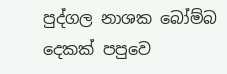පුද්ගල නාශක බෝම්බ දෙකක් පපුවෙ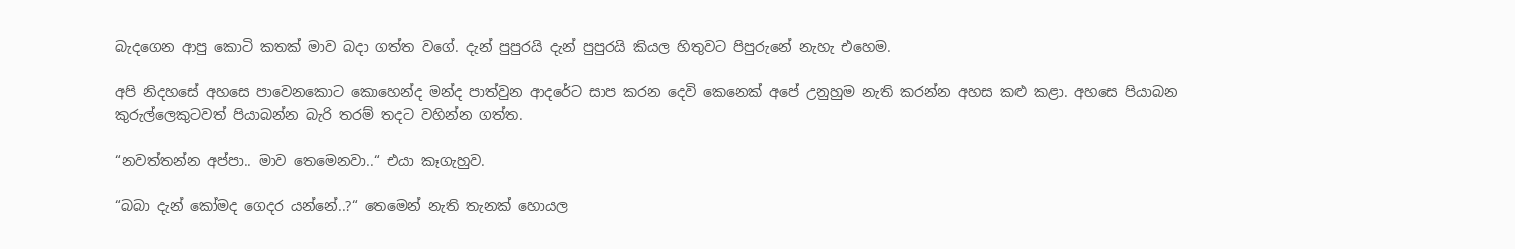බැදගෙන ආපු කොටි කතක් මාව බදා ගත්ත වගේ. දැන් පුපුරයි දැන් පුපුරයි කියල හිතුවට පිපුරුනේ නැහැ එහෙම.

අපි නිදහසේ අහසෙ පාවෙනකොට කොහෙන්ද මන්ද පාත්වුන ආදරේට සාප කරන දෙවි කෙනෙක් අපේ උනුහුම නැති කරන්න අහස කළු කළා. අහසෙ පියාබන කුරුල්ලෙකුටවත් පියාබන්න බැරි තරම් තදට වහින්න ගත්ත.

“නවත්තන්න අප්පා.. මාව තෙමෙනවා..“ එයා කෑගැහුව.

“බබා දැන් කෝමද ගෙදර යන්නේ..?“ තෙමෙන් නැති තැනක් හොයල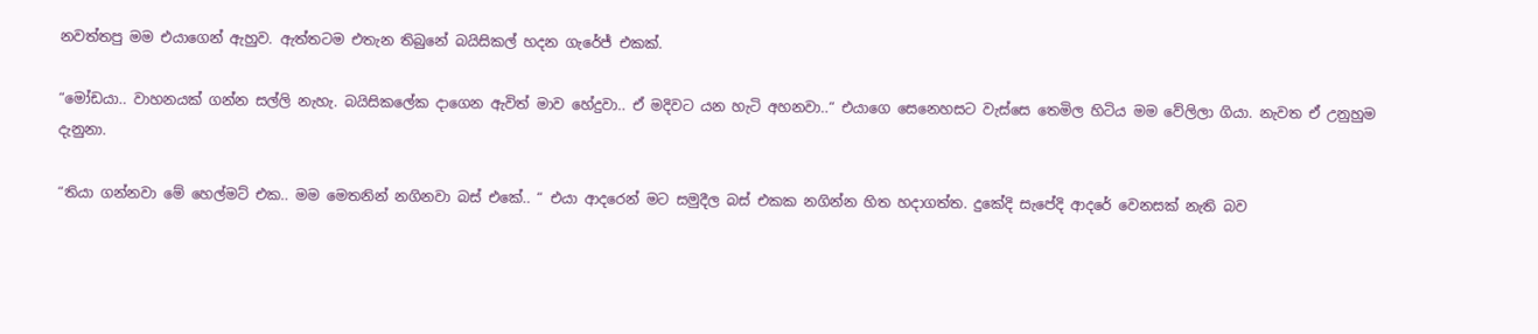නවත්තපු මම එයාගෙන් ඇහුව. ඇත්තටම එතැන තිබුනේ බයිසිකල් හදන ගැරේජ් එකක්.

“මෝඩයා.. වාහනයක් ගන්න සල්ලි නැහැ. බයිසිකලේක දාගෙන ඇවිත් මාව හේදුවා.. ඒ මදිවට යන හැටි අහනවා..“ එයාගෙ සෙනෙහසට වැස්සෙ තෙමිල හිටිය මම වේලිලා ගියා. නැවත ඒ උනුහුම දැනුනා.

“තියා ගන්නවා මේ හෙල්මට් එක.. මම මෙතනින් නගිනවා බස් එකේ.. “ එයා ආදරෙන් මට සමුදීල බස් එකක නගින්න හිත හදාගත්ත. දුකේදි සැපේදි ආදරේ වෙනසක් නැති බව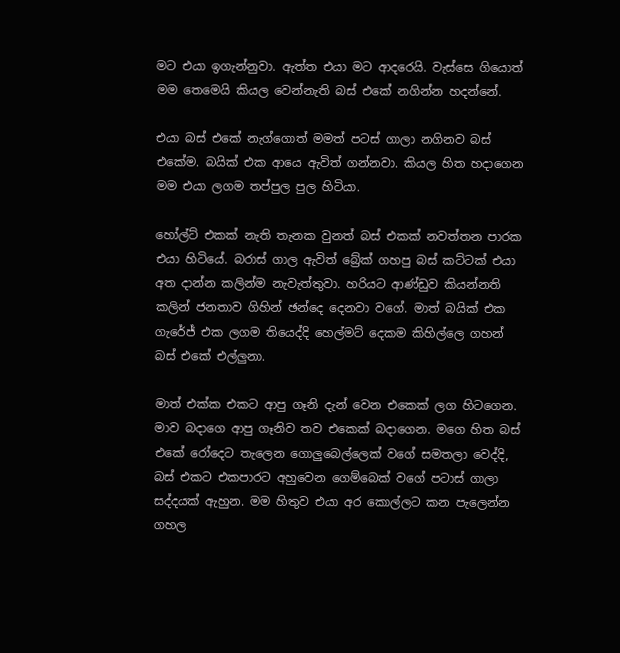මට එයා ඉගැන්නුවා. ඇත්ත එයා මට ආදරෙයි. වැස්සෙ ගියොත් මම තෙමෙයි කියල වෙන්නැති බස් එකේ නගින්න හදන්නේ.

එයා බස් එකේ නැග්ගොත් මමත් පටස් ගාලා නගිනව බස් එකේම. බයික් එක ආයෙ ඇවිත් ගන්නවා. කියල හිත හදාගෙන මම එයා ලගම තප්පුල පුල හිටියා.

හෝල්ට් එකක් නැති තැනක වුනත් බස් එකක් නවත්තන පාරක එයා හිටියේ. බරාස් ගාල ඇවිත් බ්‍රේක් ගහපු බස් කට්ටක් එයා අත දාන්න කලින්ම නැවැත්තුවා. හරියට ආණ්ඩුව කියන්නති කලින් ජනතාව ගිහින් ඡන්දෙ දෙනවා වගේ. මාත් බයික් එක ගැරේජ් එක ලගම තියෙද්දි හෙල්මට් දෙකම කිහිල්ලෙ ගහන් බස් එකේ එල්ලුනා.

මාත් එක්ක එකට ආපු ගෑනි දැන් වෙන එකෙක් ලග හිටගෙන. මාව බදාගෙ ආපු ගෑනිව තව එකෙක් බදාගෙන. මගෙ හිත බස් එකේ රෝදෙට තැලෙන ගොලුබෙල්ලෙක් වගේ සමතලා වෙද්දි, බස් එකට එකපාරට අහුවෙන ගෙම්බෙක් වගේ පටාස් ගාලා සද්දයක් ඇහුන. මම හිතුව එයා අර කොල්ලට කන පැලෙන්න ගහල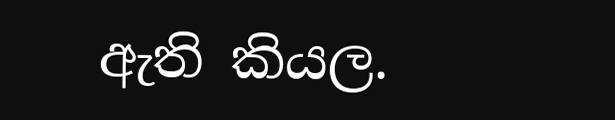ඇති කියල.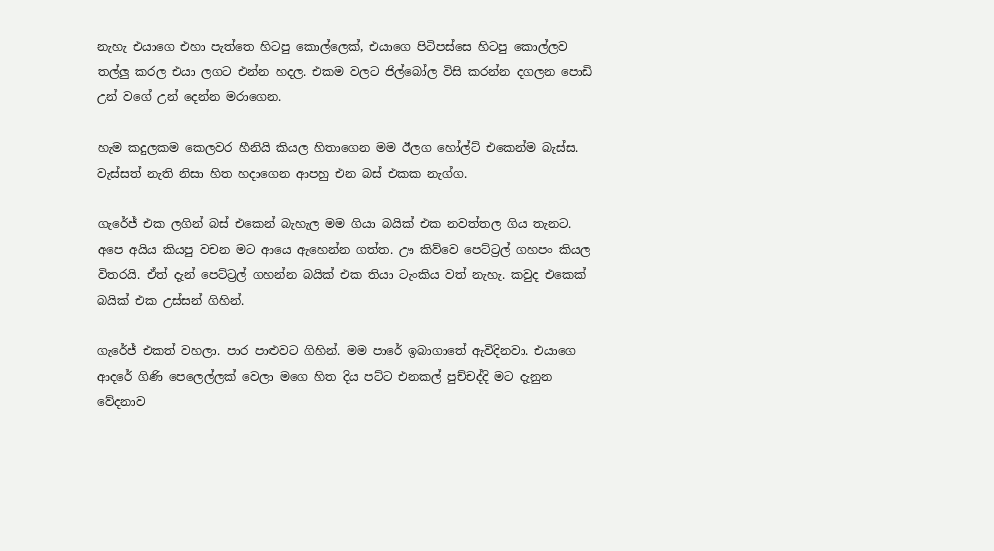නැහැ එයාගෙ එහා පැත්තෙ හිටපු කොල්ලෙක්, එයාගෙ පිටිපස්සෙ හිටපු කොල්ලව තල්ලු කරල එයා ලගට එන්න හදල. එකම වලට ජිල්බෝල විසි කරන්න දගලන පොඩි උන් වගේ උන් දෙන්න මරාගෙන.

හැම කදුලකම කෙලවර හීනියි කියල හිතාගෙන මම ඊලග හෝල්ට් එකෙන්ම බැස්ස. වැස්සත් නැති නිසා හිත හදාගෙන ආපහු එන බස් එකක නැග්ග.

ගැරේජ් එක ලගින් බස් එකෙන් බැහැල මම ගියා බයික් එක නවත්තල ගිය තැනට. අපෙ අයිය කියපු වචන මට ආයෙ ඇහෙන්න ගත්ත. ඌ කිව්වෙ පෙට්ට්‍රල් ගහපං කියල විතරයි. ඒත් දැන් පෙට්ට්‍රල් ගහන්න බයික් එක තියා ටැංකිය වත් නැහැ. කවුද එකෙක් බයික් එක උස්සන් ගිහින්.

ගැරේජ් එකත් වහලා. පාර පාළුවට ගිහින්. මම පාරේ ඉබාගාතේ ඇවිදිනවා. එයාගෙ ආදරේ ගිණි පෙලෙල්ලක් වෙලා මගෙ හිත දිය පට්ට එනකල් පුච්චද්දි මට දැනුන වේදනාව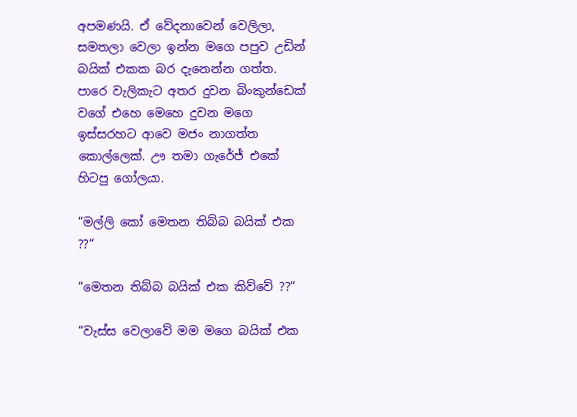අපමණයි. ඒ වේදනාවෙන් වෙලිලා, සමතලා වෙලා ඉන්න මගෙ පපුව උඩින් බයික් එකක බර දැනෙන්න ගත්ත. පාරෙ වැලිකැට අතර දුවන බිංකුන්ඩෙක් වගේ එහෙ මෙහෙ දුවන මගෙ ඉස්සරහට ආවෙ මජං නාගත්ත කොල්ලෙක්. ඌ තමා ගැරේජ් එකේ හිටපු ගෝලයා.

“මල්ලි කෝ මෙතන තිබ්බ බයික් එක ??“

“මෙතන තිබ්බ බයික් එක කිව්වේ ??“

“වැස්ස වෙලාවේ මම මගෙ බයික් එක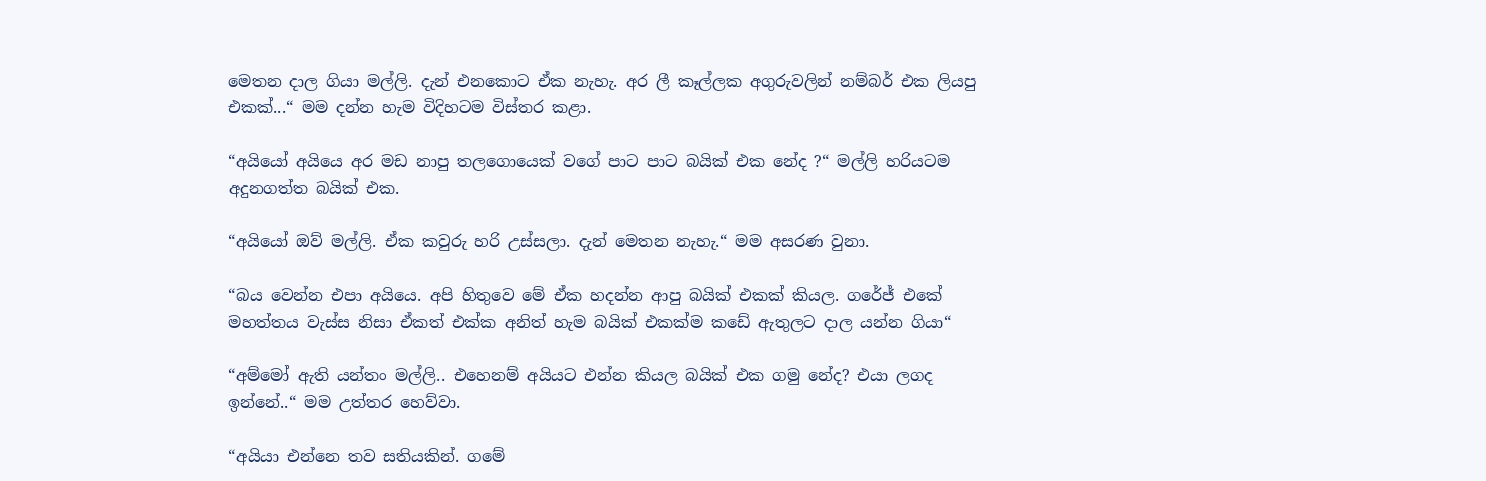මෙතන දාල ගියා මල්ලි. දැන් එනකොට ඒක නැහැ. අර ලී කෑල්ලක අගුරුවලින් නම්බර් එක ලියපු එකක්...“ මම දන්න හැම විදිහටම විස්තර කළා.

“අයියෝ අයියෙ අර මඩ නාපු තලගොයෙක් වගේ පාට පාට බයික් එක නේද ?“ මල්ලි හරියටම අදුනගත්ත බයික් එක.

“අයියෝ ඔව් මල්ලි. ඒක කවුරු හරි උස්සලා. දැන් මෙතන නැහැ.“ මම අසරණ වුනා.

“බය වෙන්න එපා අයියෙ. අපි හිතුවෙ මේ ඒක හදන්න ආපු බයික් එකක් කියල. ගරේජ් එකේ මහත්තය වැස්ස නිසා ඒකත් එක්ක අනිත් හැම බයික් එකක්ම කඩේ ඇතුලට දාල යන්න ගියා“

“අම්මෝ ඇති යන්තං මල්ලි.. එහෙනම් අයියට එන්න කියල බයික් එක ගමු නේද? එයා ලගද ඉන්නේ..“ මම උත්තර හෙව්වා.

“අයියා එන්නෙ තව සතියකින්. ගමේ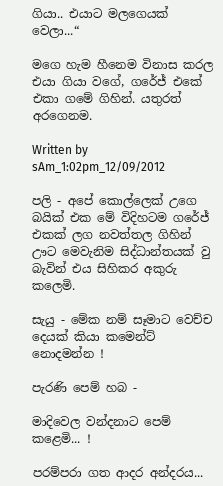ගියා.. එයාට මලගෙයක් වෙලා...“

මගෙ හැම හීනෙම විනාස කරල එයා ගියා වගේ, ගරේජ් එකේ එකා ගමේ ගිහින්. යතුරත් අරගෙනම.

Written by sAm_1:02pm_12/09/2012

පලි - අපේ කොල්ලෙක් උගෙ බයික් එක මේ විදිහටම ගරේජ් එකක් ලග නවත්තල ගිහින් ඌට මෙවැනිම සිද්ධාන්තයක් වු බැවින් එය සිහිකර අකුරු කලෙමි.

සැයු - මේක නම් සෑමාට වෙච්ච දෙයක් කියා කමෙන්ට් නොදමන්න !

පැරණි පෙම් හබ -

මාදිවෙල වන්දනාට පෙම් කළෙමි... !

පරම්පරා ගත ආදර අන්දරය...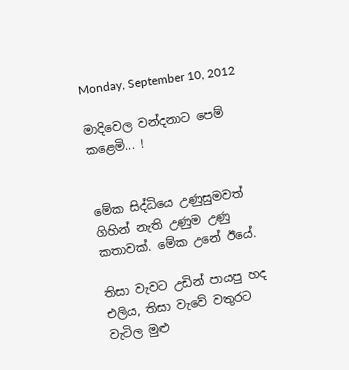Monday, September 10, 2012

මාදිවෙල වන්දනාට පෙම් කළෙමි... !


මේක සිද්ධියෙ උණුසුමවත් ගිහින් නැති උණුම උණු කතාවක්. මේක උනේ ඊයේ.

තිසා වැවට උඩින් පායපු හද එලිය, තිසා වැවේ වතුරට වැටිල මුළු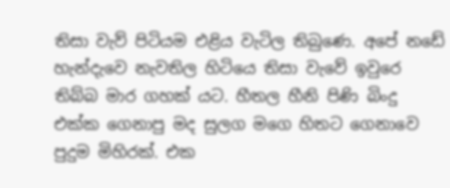තිසා වැව් පිටියම එළිය වැටිල තිබුණෙ. අපේ නඩේ හැන්දැවෙ නැවතිල හිටියෙ තිසා වැවේ ඉවුරෙ තිබ්බ මාර ගහක් යට. හීතල හීනි පිණි බිංදු එක්ක ගෙනාපු මද සුලග මගෙ හිතට ගෙනාවෙ පුදුම මිහිරක්. එක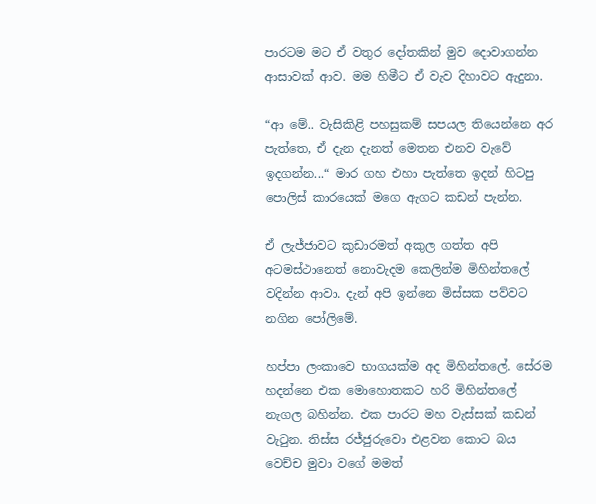පාරටම මට ඒ වතුර දෝතකින් මුව දොවාගන්න ආසාවක් ආව. මම හිමීට ඒ වැව දිහාවට ඇදුනා.

“ආ මේ.. වැසිකිළි පහසුකම් සපයල තියෙන්නෙ අර පැත්තෙ, ඒ දැන දැනත් මෙතන එනව වැවේ ඉදගන්න...“ මාර ගහ එහා පැත්තෙ ඉදන් හිටපු පොලිස් කාරයෙක් මගෙ ඇගට කඩන් පැන්න.

ඒ ලැජ්ජාවට කුඩාරමත් අකුල ගත්ත අපි අටමස්ථානෙත් නොවැදම කෙලින්ම මිහින්තලේ වදින්න ආවා. දැන් අපි ඉන්නෙ මිස්සක පව්වට නගින පෝලිමේ.

හප්පා ලංකාවෙ භාගයක්ම අද මිහින්තලේ. සේරම හදන්නෙ එක මොහොතකට හරි මිහින්තලේ නැගල බහින්න. එක පාරට මහ වැස්සක් කඩන් වැටුන. තිස්ස රජ්ජුරුවො එළවන කොට බය වෙච්ච මුවා වගේ මමත්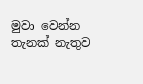මුවා වෙන්න තැනක් නැතුව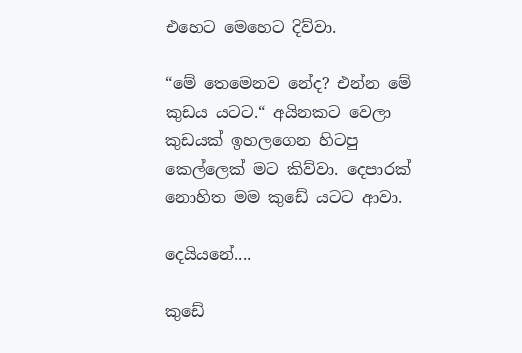එහෙට මෙහෙට දිව්වා.

“මේ තෙමෙනව නේද? එන්න මේ කුඩය යටට.“ අයිනකට වෙලා කුඩයක් ඉහලගෙන හිටපු කෙල්ලෙක් මට කිව්වා. දෙපාරක් නොහිත මම කුඩේ යටට ආවා.

දෙයියනේ....

කුඩේ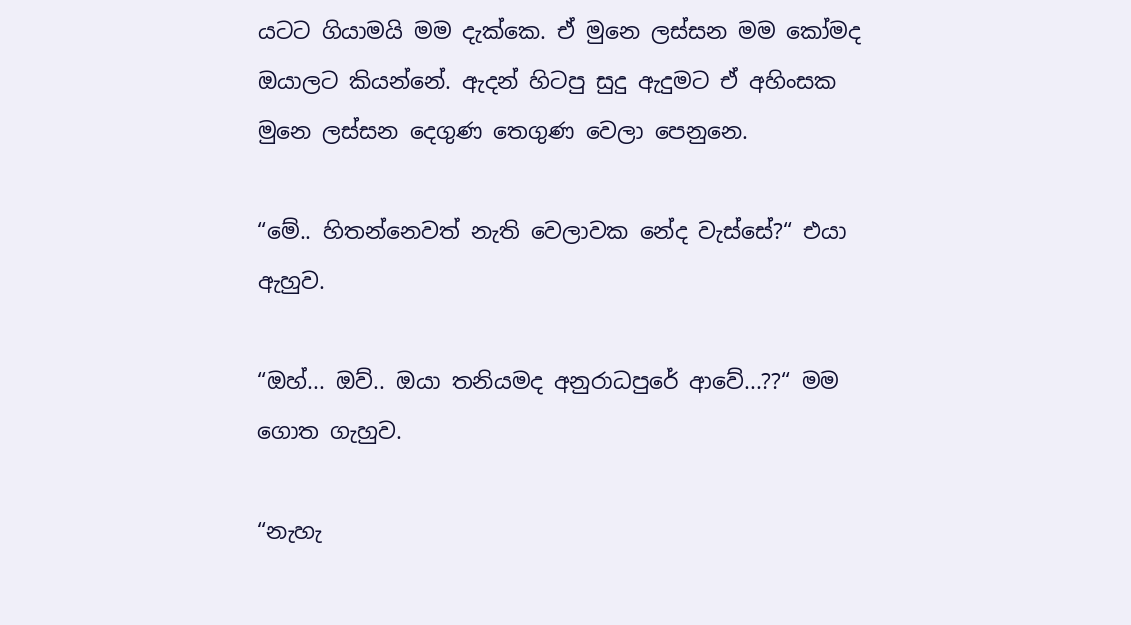යටට ගියාමයි මම දැක්කෙ. ඒ මුනෙ ලස්සන මම කෝමද ඔයාලට කියන්නේ. ඇදන් හිටපු සුදු ඇදුමට ඒ අහිංසක මුනෙ ලස්සන දෙගුණ තෙගුණ වෙලා පෙනුනෙ.

“මේ.. හිතන්නෙවත් නැති වෙලාවක නේද වැස්සේ?“ එයා ඇහුව.

“ඔහ්... ඔව්.. ඔයා තනියමද අනුරාධපුරේ ආවේ...??“ මම ගොත ගැහුව.

“නැහැ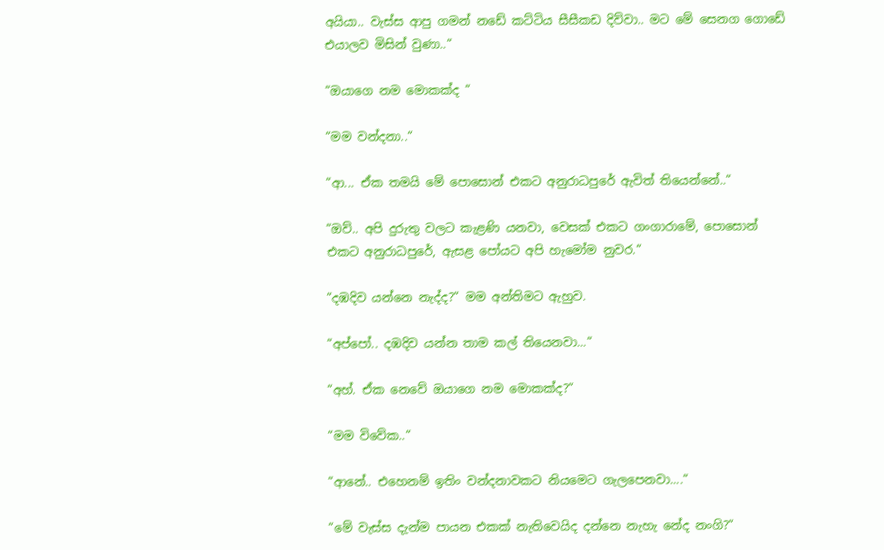අයියා.. වැස්ස ආපු ගමන් නඩේ කට්ටිය සීසීකඩ දිව්වා.. මට මේ සෙනග ගොඩේ එයාලව මිසින් වුණා..“

“ඔයාගෙ නම මොකක්ද “

“මම වන්දනා..“

“ආ... ඒක තමයි මේ පොසොන් එකට අනුරාධපුරේ ඇවිත් තියෙන්නේ..“

“ඔව්.. අපි දුරුතු වලට කැළණි යනවා, වෙසක් එකට ගංගාරාමේ, පොසොන් එකට අනුරාධපුරේ, ඇසළ පෝයට අපි හැමෝම නුවර.“

“දඹදිව යන්නෙ නැද්ද?“ මම අන්තිමට ඇහුව.

“අප්පෝ.. දඹදිව යන්න තාම කල් තියෙනවා...“

“අහ්. ඒක නෙවේ ඔයාගෙ නම මොකක්ද?“

“මම විවේක..“

“ආනේ.. එහෙනම් ඉතිං වන්දනාවකට නියමෙට ගැලපෙනවා....“

“මේ වැස්ස දැන්ම පායන එකක් නැතිවෙයිද දන්නෙ නැහැ නේද නංගි?“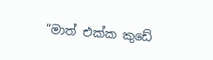“මාත් එක්ක කුඩේ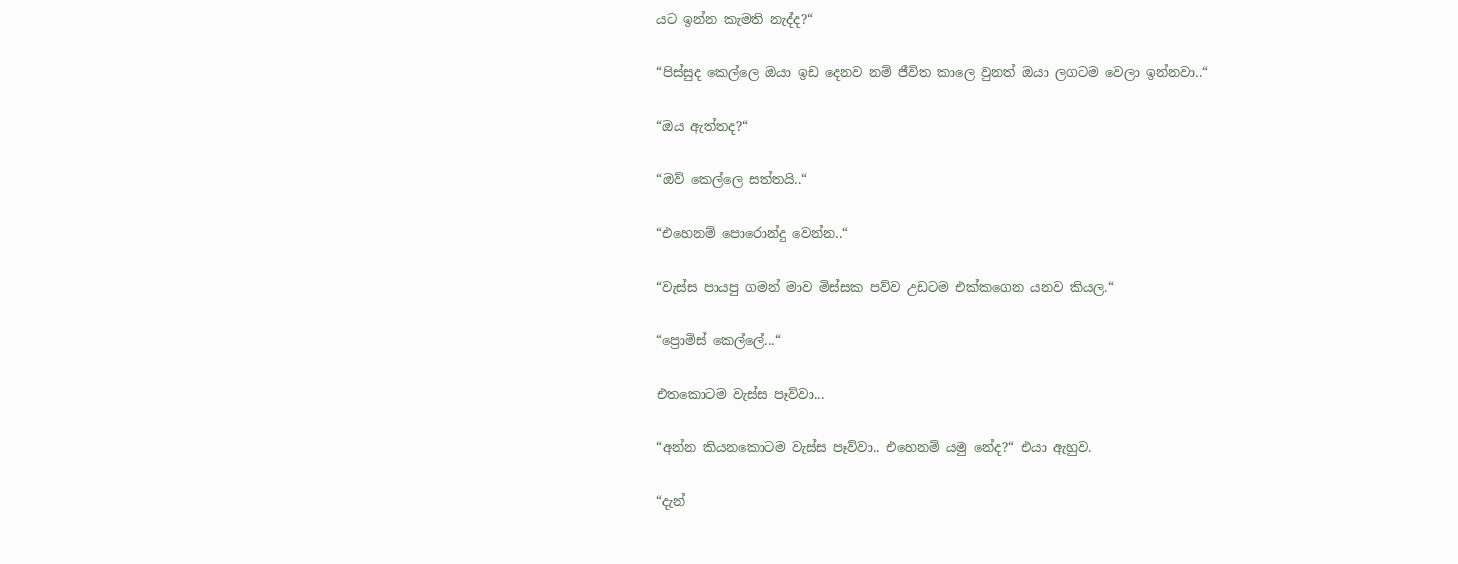යට ඉන්න කැමති නැද්ද?“

“පිස්සුද කෙල්ලෙ ඔයා ඉඩ දෙනව නම් ජීවිත කාලෙ වුනත් ඔයා ලගටම වෙලා ඉන්නවා..“

“ඔය ඇත්තද?“

“ඔව් කෙල්ලෙ සත්තයි..“

“එහෙනම් පොරොන්දු වෙන්න..“

“වැස්ස පායපු ගමන් මාව මිස්සක පව්ව උඩටම එක්කගෙන යනව කියල.“

“ප්‍රොමිස් කෙල්ලේ...“

එතකොටම වැස්ස පෑව්වා...

“අන්න කියනකොටම වැස්ස පෑව්වා.. එහෙනම් යමු නේද?“ එයා ඇහුව.

“දැන්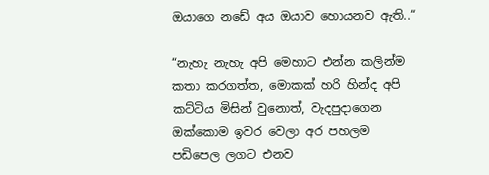ඔයාගෙ නඩේ අය ඔයාව හොයනව ඇති..“

“නැහැ නැහැ අපි මෙහාට එන්න කලින්ම කතා කරගත්ත, මොකක් හරි හින්ද අපි කට්ටිය මිසින් වුනොත්, වැදපුදාගෙන ඔක්කොම ඉවර වෙලා අර පහලම  පඩිපෙල ලගට එනව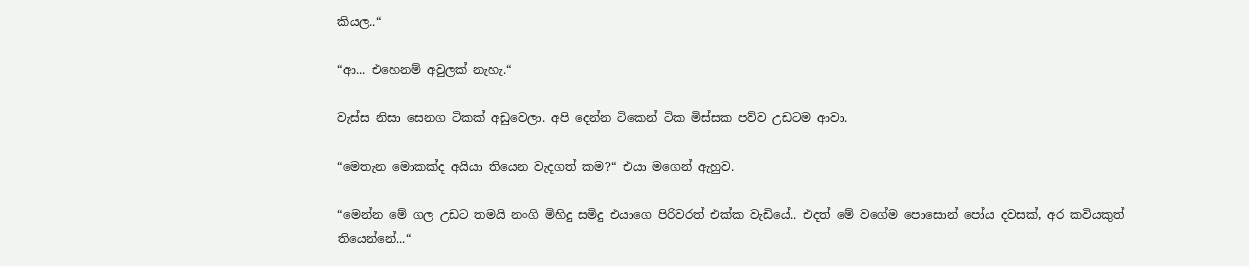කියල..“

“ආ... එහෙනම් අවුලක් නැහැ.“

වැස්ස නිසා සෙනග ටිකක් අඩුවෙලා. අපි දෙන්න ටිකෙන් ටික මිස්සක පව්ව උඩටම ආවා.

“මෙතැන මොකක්ද අයියා තියෙන වැදගත් කම?“ එයා මගෙන් ඇහුව.

“මෙන්න මේ ගල උඩට තමයි නංගි මිහිදු සමිදු එයාගෙ පිරිවරත් එක්ක වැඩියේ.. එදත් මේ වගේම පොසොන් පෝය දවසක්, අර කවියකුත් තියෙන්නේ...“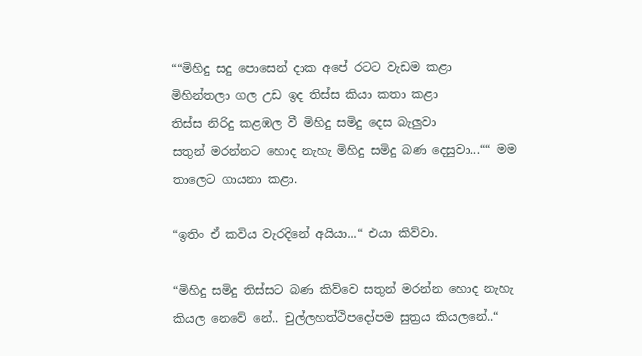““මිහිදු සදු පොසෙන් දාක අපේ රටට වැඩම කළා
මිහින්තලා ගල උඩ ඉද තිස්ස කියා කතා කළා
තිස්ස නිරිදු කළඹල වී මිහිදු සමිදු දෙස බැලුවා
සතුන් මරන්නට හොද නැහැ මිහිදු සමිදු බණ දෙසුවා...““ මම තාලෙට ගායනා කළා.

“ඉතිං ඒ කවිය වැරදිනේ අයියා...“ එයා කිව්වා.

“මිහිදු සමිදු තිස්සට බණ කිව්වෙ සතුන් මරන්න හොද නැහැ කියල නෙවේ නේ.. චුල්ලහත්ථිපදෝපම සුත්‍රය කියලනේ..“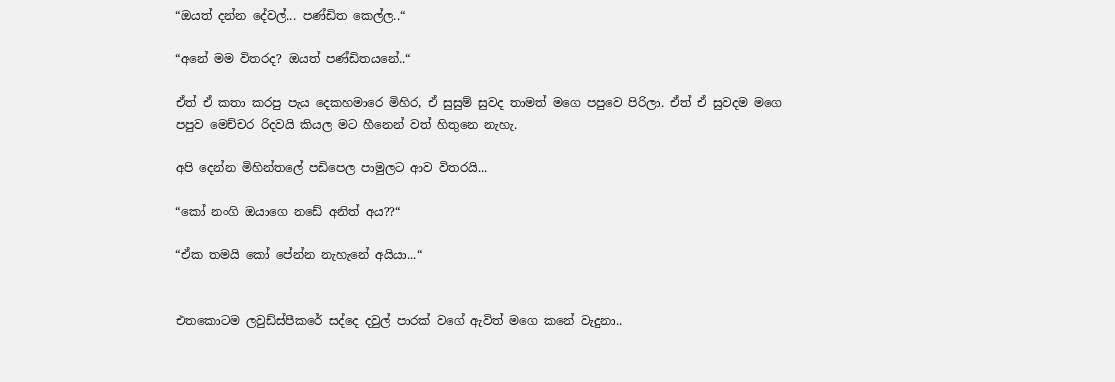“ඔයත් දන්න දේවල්... පණ්ඩිත කෙල්ල..“

“අනේ මම විතරද? ඔයත් පණ්ඩිතයනේ..“

ඒත් ඒ කතා කරපු පැය දෙකහමාරෙ මිහිර, ඒ සුසුම් සුවද තාමත් මගෙ පපුවෙ පිරිලා. ඒත් ඒ සුවදම මගෙ පපුව මෙච්චර රිදවයි කියල මට හීනෙන් වත් හිතුනෙ නැහැ.

අපි දෙන්න මිහින්තලේ පඩිපෙල පාමුලට ආව විතරයි...

“කෝ නංගි ඔයාගෙ නඩේ අනිත් අය??“

“ඒක තමයි කෝ පේන්න නැහැනේ අයියා...“


එතකොටම ලවුඩ්ස්පීකරේ සද්දෙ දවුල් පාරක් වගේ ඇවිත් මගෙ කනේ වැදුනා..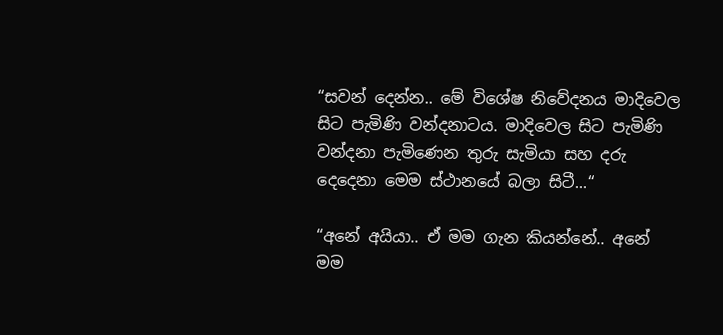“සවන් දෙන්න.. මේ විශේෂ නිවේදනය මාදිවෙල සිට පැමිණි වන්දනාටය. මාදිවෙල සිට පැමිණි වන්දනා පැමිණෙන තුරු සැමියා සහ දරු දෙදෙනා මෙම ස්ථානයේ බලා සිටී...“

“අනේ අයියා.. ඒ මම ගැන කියන්නේ.. අනේ මම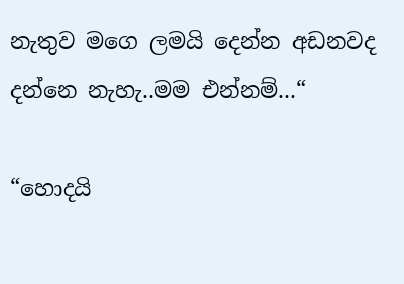නැතුව මගෙ ලමයි දෙන්න අඩනවද දන්නෙ නැහැ..මම එන්නම්...“

“හොදයි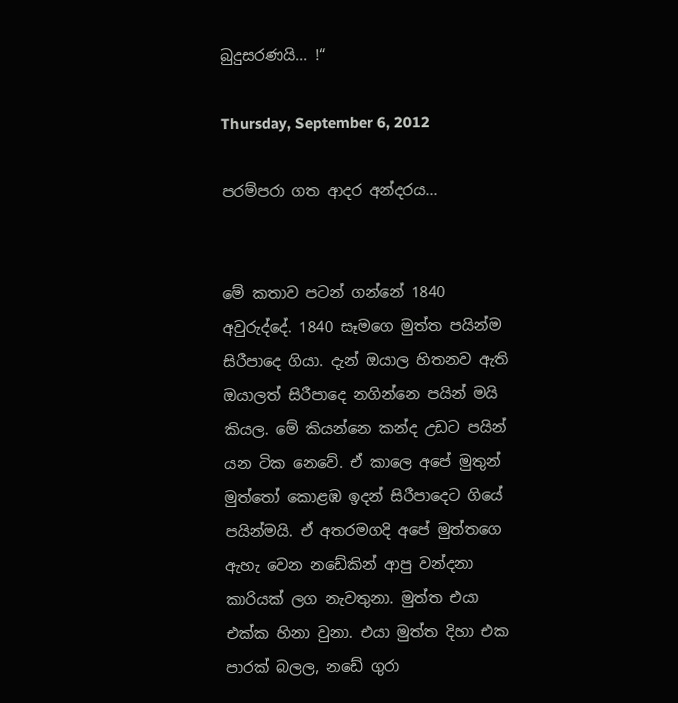බුදුසරණයි... !“

Thursday, September 6, 2012

පරම්පරා ගත ආදර අන්දරය...


මේ කතාව පටන් ගන්නේ 1840 අවුරුද්දේ. 1840 සෑමගෙ මුත්ත පයින්ම සිරීපාදෙ ගියා. දැන් ඔයාල හිතනව ඇති ඔයාලත් සිරීපාදෙ නගින්නෙ පයින් මයි කියල. මේ කියන්නෙ කන්ද උඩට පයින් යන ටික නෙවේ. ඒ කාලෙ අපේ මුතුන් මුත්තෝ කොළඹ ඉදන් සිරීපාදෙට ගියේ පයින්මයි. ඒ අතරමගදි අපේ මුත්තගෙ ඇහැ වෙන නඩේකින් ආපු වන්දනා කාරියක් ලග නැවතුනා. මුත්ත එයා එක්ක හිනා වුනා. එයා මුත්ත දිහා එක පාරක් බලල, නඩේ ගුරා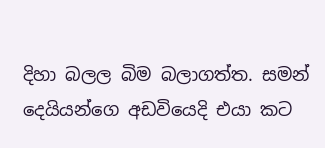දිහා බලල බිම බලාගත්ත. සමන් දෙයියන්ගෙ අඩවියෙදි එයා කට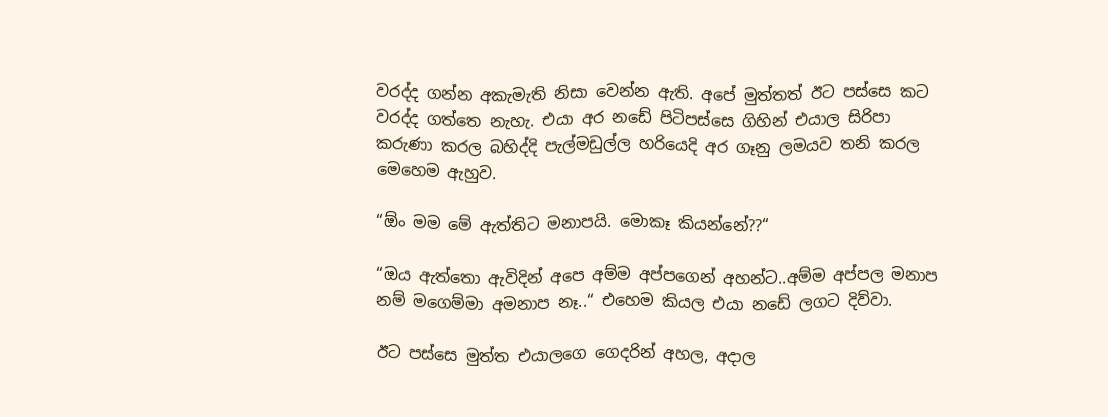වරද්ද ගන්න අකැමැති නිසා වෙන්න ඇති. අපේ මුත්තත් ඊට පස්සෙ කට වරද්ද ගත්තෙ නැහැ. එයා අර නඩේ පිටිපස්සෙ ගිහින් එයාල සිරිපා කරුණා කරල බහිද්දි පැල්මඩුල්ල හරියෙදි අර ගෑනු ලමයව තනි කරල මෙහෙම ඇහුව.

“ඕං මම මේ ඇත්තිට මනාපයි. මොකෑ කියන්නේ??“

“ඔය ඇත්තො ඇවිදින් අපෙ අම්ම අප්පගෙන් අහන්ට..අම්ම අප්පල මනාප නම් මගෙම්මා අමනාප නෑ..“ එහෙම කියල එයා නඩේ ලගට දිව්වා.

ඊට පස්සෙ මුත්ත එයාලගෙ ගෙදරින් අහල, අදාල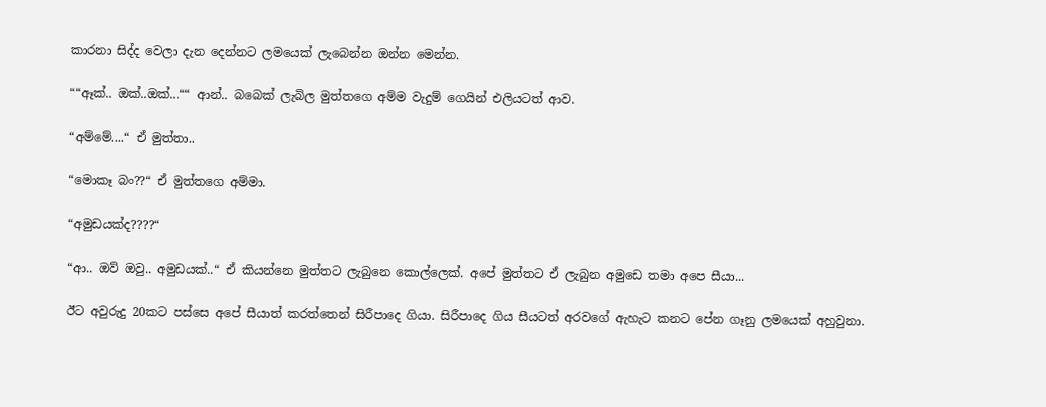කාරනා සිද්ද වෙලා දැන දෙන්නට ලමයෙක් ලැබෙන්න ඔන්න මෙන්න.

““ඈක්.. ඔක්..ඔක්...““ ආන්.. බබෙක් ලැබිල මුත්තගෙ අම්ම වැදුම් ගෙයින් එලියටත් ආව.

“අම්මේ....“ ඒ මුත්තා..

“මොකෑ බං??“ ඒ මුත්තගෙ අම්මා.

“අමුඩයක්ද????“

“ආ.. ඔව් ඔවු.. අමුඩයක්..“ ඒ කියන්නෙ මුත්තට ලැබුනෙ කොල්ලෙක්. අපේ මුත්තට ඒ ලැබුන අමුඩෙ තමා අපෙ සීයා...

ඊට අවුරුදු 20කට පස්සෙ අපේ සීයාත් කරත්තෙන් සිරීපාදෙ ගියා. සිරීපාදෙ ගිය සීයටත් අරවගේ ඇහැට කනට පේන ගෑනු ලමයෙක් අහුවුනා.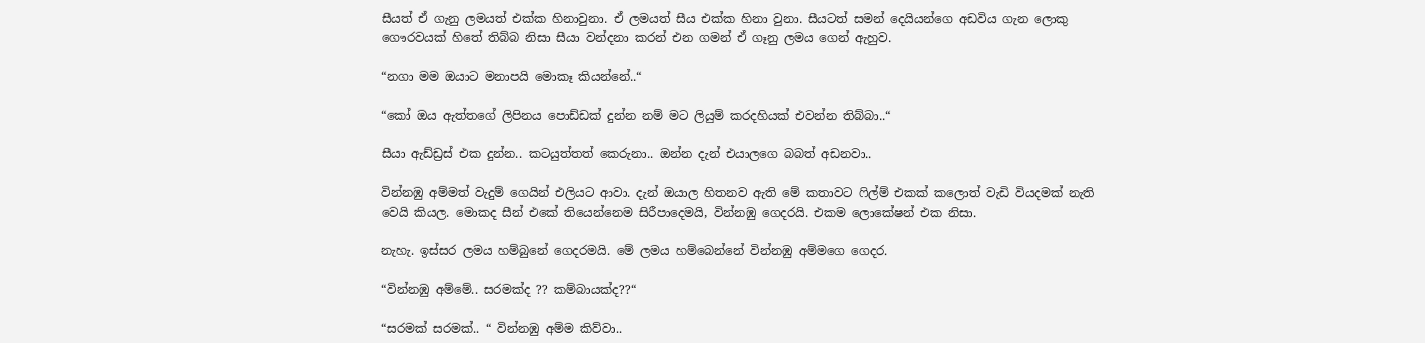සීයත් ඒ ගැනු ලමයත් එක්ක හිනාවුනා. ඒ ලමයත් සීය එක්ක හිනා වුනා. සීයටත් සමන් දෙයියන්ගෙ අඩවිය ගැන ලොකු ගෞරවයක් හිතේ තිබ්බ නිසා සීයා වන්දනා කරන් එන ගමන් ඒ ගෑනු ලමය ගෙන් ඇහුව.

“නගා මම ඔයාට මනාපයි මොකෑ කියන්නේ..“

“කෝ ඔය ඇත්තගේ ලිපිනය පොඩ්ඩක් දුන්න නම් මට ලියුම් කරදහියක් එවන්න තිබ්බා..“

සීයා ඇඩ්ඩ්‍රස් එක දුන්න.. කටයුත්තත් කෙරුනා.. ඔන්න දැන් එයාලගෙ බබත් අඩනවා..

වින්නඹු අම්මත් වැදුම් ගෙයින් එලියට ආවා. දැන් ඔයාල හිතනව ඇති මේ කතාවට ෆිල්ම් එකක් කලොත් වැඩි වියදමක් නැති වෙයි කියල. මොකද සීන් එකේ තියෙන්නෙම සිරීපාදෙමයි, වින්නඹු ගෙදරයි. එකම ලොකේෂන් එක නිසා.

නැහැ. ඉස්සර ලමය හම්බුනේ ගෙදරමයි. මේ ලමය හම්බෙන්නේ වින්නඹු අම්මගෙ ගෙදර.

“වින්නඹු අම්මේ.. සරමක්ද ?? කම්බායක්ද??“

“සරමක් සරමක්.. “ වින්නඹු අම්ම කිව්වා..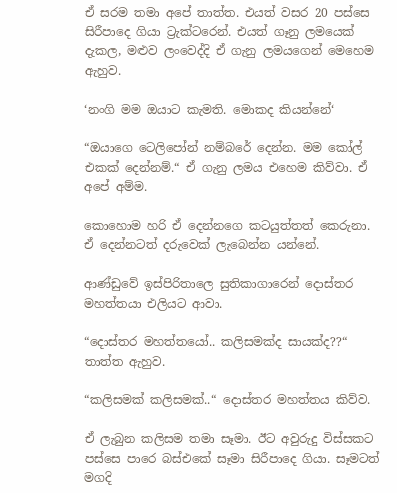ඒ සරම තමා අපේ තාත්ත. එයත් වසර 20 පස්සෙ සිරීපාදෙ ගියා ට්‍රැක්ටරෙන්. එයත් ගෑනු ලමයෙක් දැකල, මළුව ලංවෙද්දි ඒ ගැනු ලමයගෙන් මෙහෙම ඇහුව.

‘නංගි මම ඔයාට කැමති. මොකද කියන්නේ‘

“ඔයාගෙ ටෙලිපෝන් නම්බරේ දෙන්න. මම කෝල් එකක් දෙන්නම්.“ ඒ ගැනු ලමය එහෙම කිව්වා. ඒ අපේ අම්ම.

කොහොම හරි ඒ දෙන්නගෙ කටයුත්තත් කෙරුනා. ඒ දෙන්නටත් දරුවෙක් ලැබෙන්න යන්නේ.

ආණ්ඩුවේ ඉස්පිරිතාලෙ සුතිකාගාරෙන් දොස්තර මහත්තයා එලියට ආවා.

“දොස්තර මහත්තයෝ.. කලිසමක්ද සායක්ද??“ තාත්ත ඇහුව.

“කලිසමක් කලිසමක්..“ දොස්තර මහත්තය කිව්ව.

ඒ ලැබුන කලිසම තමා සෑමා. ඊට අවුරුදු විස්සකට පස්සෙ පාරෙ බස්එකේ සෑමා සිරීපාදෙ ගියා. සෑමටත් මගදි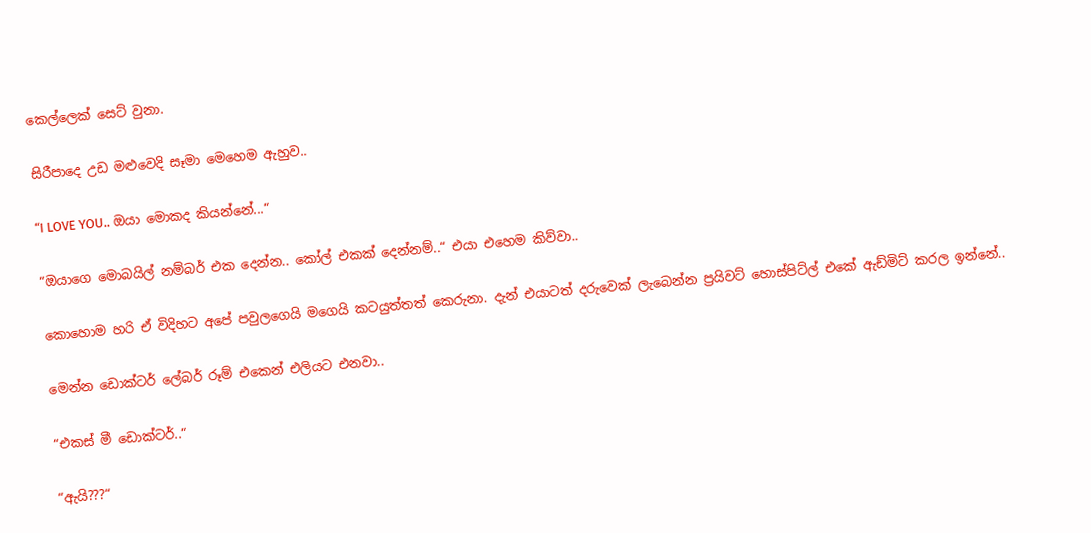කෙල්ලෙක් සෙට් වුනා.

සිරීපාදෙ උඩ මළුවෙදි සෑමා මෙහෙම ඇහුව..

“I LOVE YOU.. ඔයා මොකද කියන්නේ...“

“ඔයාගෙ මොබයිල් නම්බර් එක දෙන්න.. කෝල් එකක් දෙන්නම්..“ එයා එහෙම කිව්වා..

කොහොම හරි ඒ විදිහට අපේ පවුලගෙයි මගෙයි කටයුත්තත් කෙරුනා. දැන් එයාටත් දරුවෙක් ලැබෙන්න ප්‍රයිවට් හොස්පිට්ල් එකේ ඇඩ්මිට් කරල ඉන්නේ..

මෙන්න ඩොක්ටර් ලේබර් රූම් එකෙන් එලියට එනවා..

“එකස් මී ඩොක්ටර්..“

“ඇයි???“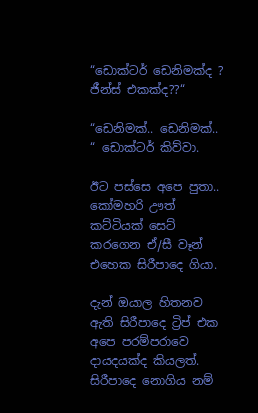“ඩොක්ටර් ඩෙනිමක්ද ? ජීන්ස් එකක්ද??“

“ඩෙනිමක්.. ඩෙනිමක්.. “ ඩොක්ටර් කිව්වා.

ඊට පස්සෙ අපෙ පුතා.. කෝමහරි ඌත් කට්ටියක් සෙට් කරගෙන ඒ/සී වෑන් එහෙක සිරීපාදෙ ගියා.

දැන් ඔයාල හිතනව ඇති සිරීපාදෙ ට්‍රිප් එක අපෙ පරම්පරාවෙ දායදයක්ද කියලත්. සිරීපාදෙ නොගිය නම්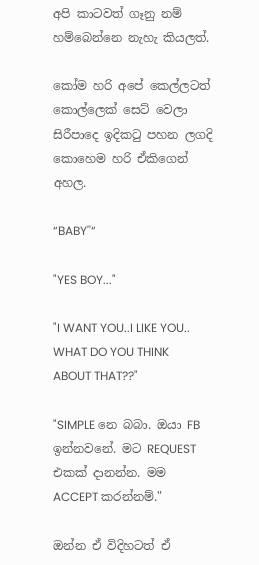අපි කාටවත් ගෑනු නම් හම්බෙන්නෙ නැහැ කියලත්.

කෝම හරි අපේ කෙල්ලටත් කොල්ලෙක් සෙට් වෙලා සිරීපාදෙ ඉදිකටු පහන ලගදි කොහෙම හරි ඒකිගෙන් අහල.

“BABY''“

"YES BOY..."

"I WANT YOU..I LIKE YOU.. WHAT DO YOU THINK ABOUT THAT??"

"SIMPLE නෙ බබා. ඔයා FB ඉන්නවනේ. මට REQUEST එකක් දානන්න. මම ACCEPT කරන්නම්."

ඔන්න ඒ විදිහටත් ඒ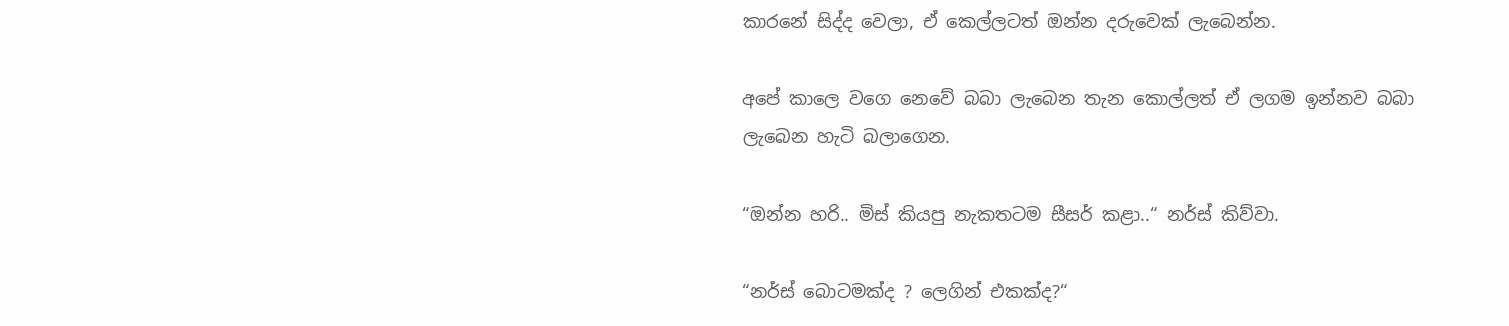කාරනේ සිද්ද වෙලා, ඒ කෙල්ලටත් ඔන්න දරුවෙක් ලැබෙන්න.

අපේ කාලෙ වගෙ නෙවේ බබා ලැබෙන තැන කොල්ලත් ඒ ලගම ඉන්නව බබා ලැබෙන හැටි බලාගෙන.

“ඔන්න හරි.. මිස් කියපු නැකතටම සීසර් කළා..“ නර්ස් කිව්වා.

“නර්ස් බොටමක්ද ? ලෙගින් එකක්ද?“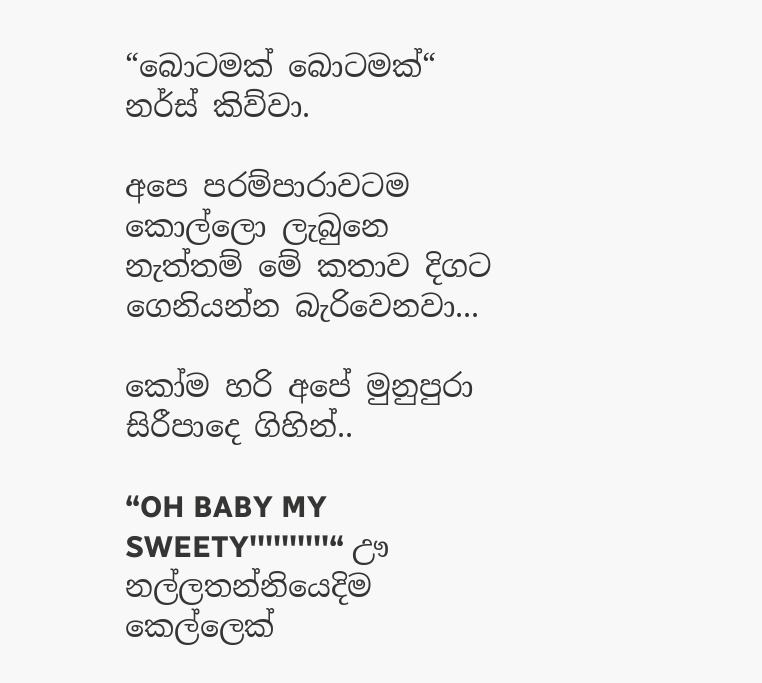“බොටමක් බොටමක්“ නර්ස් කිව්වා.

අපෙ පරම්පාරාවටම කොල්ලො ලැබුනෙ නැත්තම් මේ කතාව දිගට ගෙනියන්න බැරිවෙනවා...

කෝම හරි අපේ මුනුපුරා සිරීපාදෙ ගිහින්..

“OH BABY MY SWEETY''''''''''“ ඌ නල්ලතන්නියෙදිම කෙල්ලෙක්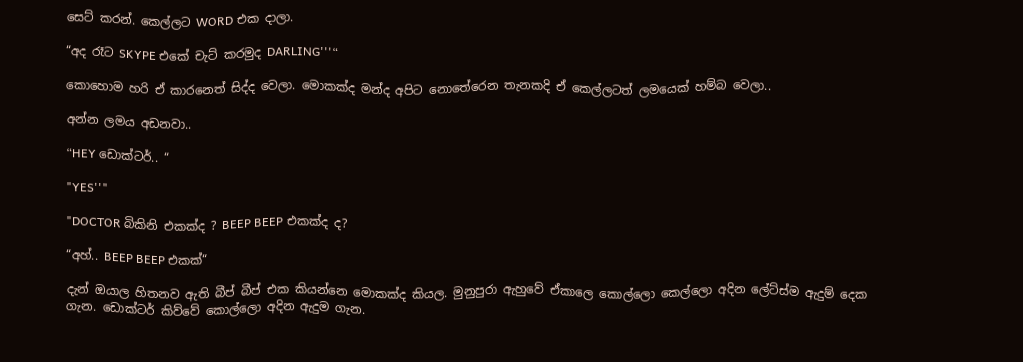සෙට් කරන්. කෙල්ලට WORD එක දාලා.

“අද රෑට SKYPE එකේ චැට් කරමුද DARLING'''“

කොහොම හරි ඒ කාරනෙත් සිද්ද වෙලා. මොකක්ද මන්ද අපිට නොතේරෙන තැනකදි ඒ කෙල්ලටත් ලමයෙක් හම්බ වෙලා..

අන්න ලමය අඩනවා..

“HEY ඩොක්ටර්.. “

"YES''"

"DOCTOR බිකිනි එකක්ද ? BEEP BEEP එකක්ද ද?

“අහ්.. BEEP BEEP එකක්“

දැන් ඔයාල හිතනව ඇති බීප් බීප් එක කියන්නෙ මොකක්ද කියල. මුනුපුරා ඇහුවේ ඒකාලෙ කොල්ලො කෙල්ලො අදින ලේට්ස්ම ඇදුම් දෙක ගැන. ඩොක්ටර් කිව්වේ කොල්ලො අදින ඇදුම ගැන.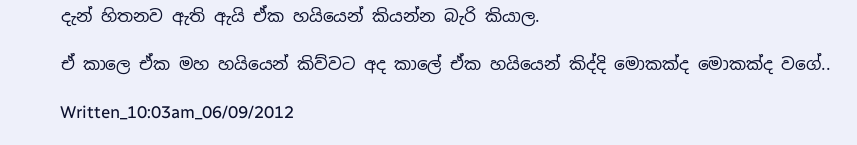දැන් හිතනව ඇති ඇයි ඒක හයියෙන් කියන්න බැරි කියාල.

ඒ කාලෙ ඒක මහ හයියෙන් කිව්වට අද කාලේ ඒක හයියෙන් කිද්දි මොකක්ද මොකක්ද වගේ..

Written_10:03am_06/09/2012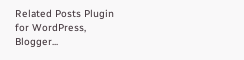Related Posts Plugin for WordPress, Blogger...